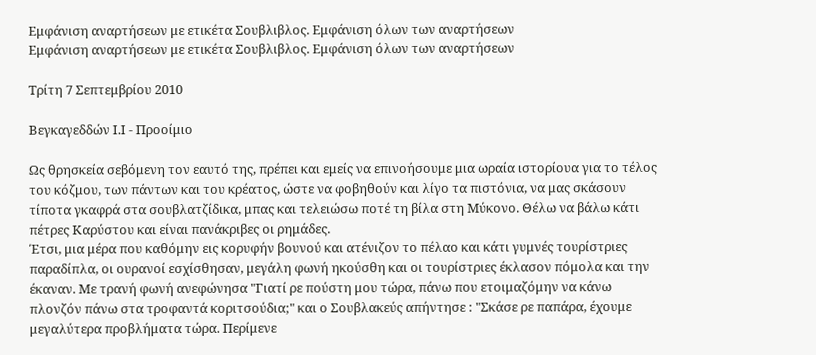Εμφάνιση αναρτήσεων με ετικέτα Σουβλιβλος. Εμφάνιση όλων των αναρτήσεων
Εμφάνιση αναρτήσεων με ετικέτα Σουβλιβλος. Εμφάνιση όλων των αναρτήσεων

Τρίτη 7 Σεπτεμβρίου 2010

Βεγκαγεδδών Ι.Ι - Προοίμιο

Ως θρησκεία σεβόμενη τον εαυτό της, πρέπει και εμείς να επινοήσουμε μια ωραία ιστορίουα για το τέλος του κόζμου, των πάντων και του κρέατος, ώστε να φοβηθούν και λίγο τα πιστόνια, να μας σκάσουν τίποτα γκαφρά στα σουβλατζίδικα, μπας και τελειώσω ποτέ τη βίλα στη Μύκονο. Θέλω να βάλω κάτι πέτρες Καρύστου και είναι πανάκριβες οι ρημάδες.
Έτσι, μια μέρα που καθόμην εις κορυφήν βουνού και ατένιζον το πέλαο και κάτι γυμνές τουρίστριες παραδίπλα, οι ουρανοί εσχίσθησαν, μεγάλη φωνή ηκούσθη και οι τουρίστριες έκλασον πόμολα και την έκαναν. Με τρανή φωνή ανεφώνησα "Γιατί ρε πούστη μου τώρα, πάνω που ετοιμαζόμην να κάνω πλονζόν πάνω στα τροφαντά κοριτσούδια;" και ο Σουβλακεύς απήντησε : "Σκάσε ρε παπάρα, έχουμε μεγαλύτερα προβλήματα τώρα. Περίμενε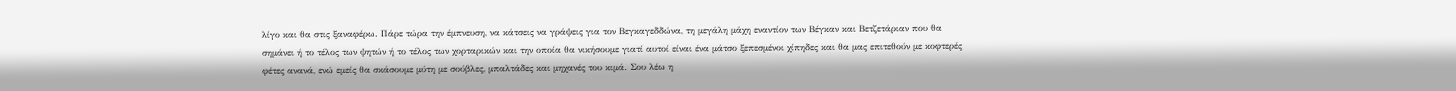λίγο και θα στις ξαναφέρω. Πάρε τώρα την έμπνευση, να κάτσεις να γράψεις για τον Βεγκαγεδδώνα, τη μεγάλη μάχη εναντίον των Βέγκαν και Βετζετάριαν που θα σημάνει ή το τέλος των ψητών ή το τέλος των χορταρικών και την οποία θα νικήσουμε γιατί αυτοί είναι ένα μάτσο ξεπεσμένοι χίπηδες και θα μας επιτεθούν με κοφτερές φέτες ανανά, ενώ εμείς θα σκάσουμε μύτη με σούβλες, μπαλτάδες και μηχανές του κιμά. Σου λέω η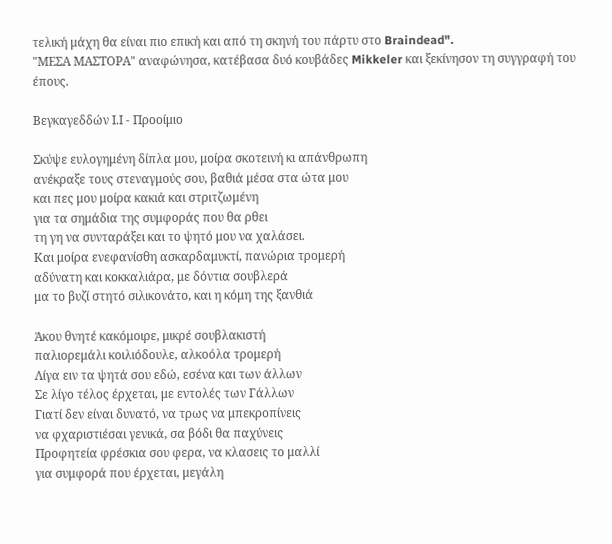τελική μάχη θα είναι πιο επική και από τη σκηνή του πάρτυ στο Braindead".
"ΜΕΣΑ ΜΑΣΤΟΡΑ" αναφώνησα, κατέβασα δυό κουβάδες Mikkeler και ξεκίνησον τη συγγραφή του έπους.

Βεγκαγεδδών Ι.Ι - Προοίμιο

Σκύψε ευλογημένη δίπλα μου, μοίρα σκοτεινή κι απάνθρωπη
ανέκραξε τους στεναγμούς σου, βαθιά μέσα στα ώτα μου
και πες μου μοίρα κακιά και στριτζωμένη
για τα σημάδια της συμφοράς που θα ρθει
τη γη να συνταράξει και το ψητό μου να χαλάσει.
Και μοίρα ενεφανίσθη ασκαρδαμυκτί, πανώρια τρομερή
αδύνατη και κοκκαλιάρα, με δόντια σουβλερά
μα το βυζί στητό σιλικονάτο, και η κόμη της ξανθιά

Άκου θνητέ κακόμοιρε, μικρέ σουβλακιστή
παλιορεμάλι κοιλιόδουλε, αλκοόλα τρομερή
Λίγα ειν τα ψητά σου εδώ, εσένα και των άλλων
Σε λίγο τέλος έρχεται, με εντολές των Γάλλων
Γιατί δεν είναι δυνατό, να τρως να μπεκροπίνεις
να φχαριστιέσαι γενικά, σα βόδι θα παχύνεις
Προφητεία φρέσκια σου φερα, να κλασεις το μαλλί
για συμφορά που έρχεται, μεγάλη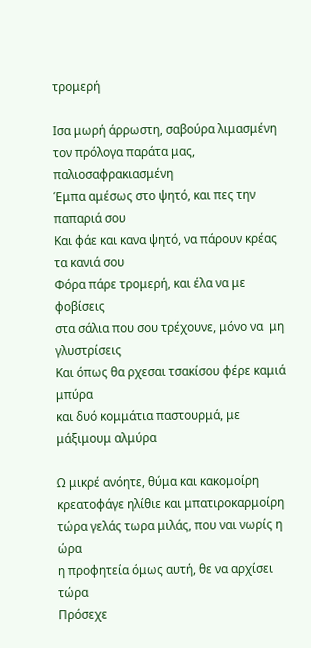τρομερή

Ισα μωρή άρρωστη, σαβούρα λιμασμένη
τον πρόλογα παράτα μας, παλιοσαφρακιασμένη
Έμπα αμέσως στο ψητό, και πες την παπαριά σου
Και φάε και κανα ψητό, να πάρουν κρέας τα κανιά σου
Φόρα πάρε τρομερή, και έλα να με φοβίσεις
στα σάλια που σου τρέχουνε, μόνο να  μη γλυστρίσεις
Και όπως θα ρχεσαι τσακίσου φέρε καμιά μπύρα
και δυό κομμάτια παστουρμά, με μάξιμουμ αλμύρα

Ω μικρέ ανόητε, θύμα και κακομοίρη
κρεατοφάγε ηλίθιε και μπατιροκαρμοίρη
τώρα γελάς τωρα μιλάς, που ναι νωρίς η ώρα
η προφητεία όμως αυτή, θε να αρχίσει τώρα
Πρόσεχε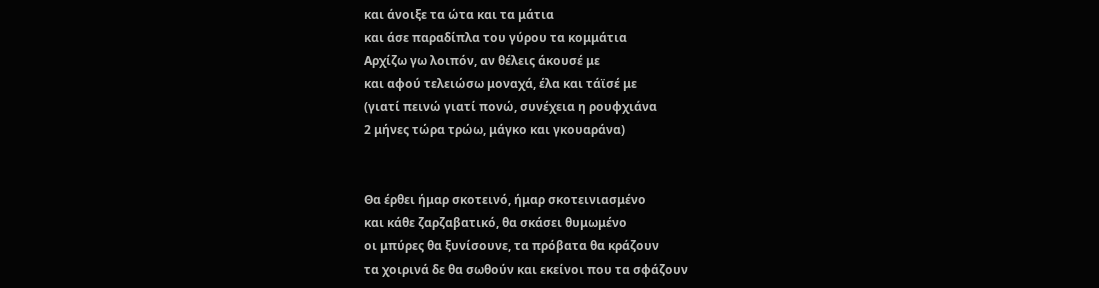και άνοιξε τα ώτα και τα μάτια
και άσε παραδίπλα του γύρου τα κομμάτια
Αρχίζω γω λοιπόν, αν θέλεις άκουσέ με
και αφού τελειώσω μοναχά, έλα και τάϊσέ με
(γιατί πεινώ γιατί πονώ, συνέχεια η ρουφχιάνα
2 μήνες τώρα τρώω, μάγκο και γκουαράνα)


Θα έρθει ήμαρ σκοτεινό, ήμαρ σκοτεινιασμένο
και κάθε ζαρζαβατικό, θα σκάσει θυμωμένο
οι μπύρες θα ξυνίσουνε, τα πρόβατα θα κράζουν
τα χοιρινά δε θα σωθούν και εκείνοι που τα σφάζουν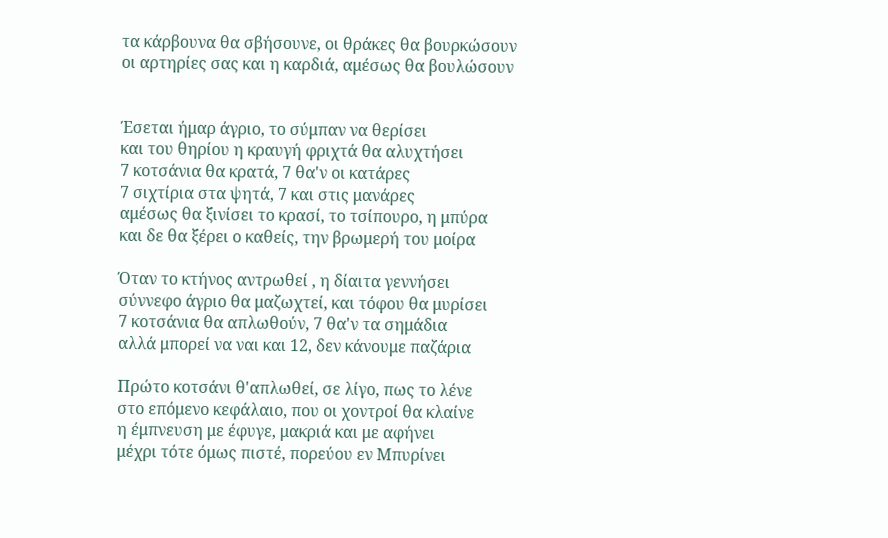τα κάρβουνα θα σβήσουνε, οι θράκες θα βουρκώσουν
οι αρτηρίες σας και η καρδιά, αμέσως θα βουλώσουν


Έσεται ήμαρ άγριο, το σύμπαν να θερίσει
και του θηρίου η κραυγή φριχτά θα αλυχτήσει
7 κοτσάνια θα κρατά, 7 θα'ν οι κατάρες
7 σιχτίρια στα ψητά, 7 και στις μανάρες
αμέσως θα ξινίσει το κρασί, το τσίπουρο, η μπύρα
και δε θα ξέρει ο καθείς, την βρωμερή του μοίρα

Όταν το κτήνος αντρωθεί , η δίαιτα γεννήσει
σύννεφο άγριο θα μαζωχτεί, και τόφου θα μυρίσει
7 κοτσάνια θα απλωθούν, 7 θα'ν τα σημάδια
αλλά μπορεί να ναι και 12, δεν κάνουμε παζάρια

Πρώτο κοτσάνι θ'απλωθεί, σε λίγο, πως το λένε
στο επόμενο κεφάλαιο, που οι χοντροί θα κλαίνε
η έμπνευση με έφυγε, μακριά και με αφήνει
μέχρι τότε όμως πιστέ, πορεύου εν Μπυρίνει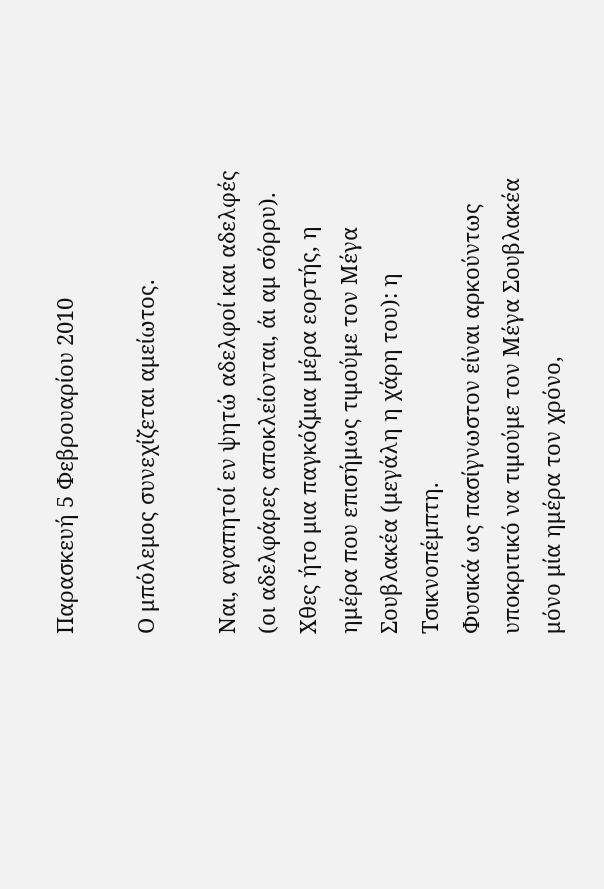Παρασκευή 5 Φεβρουαρίου 2010

Ο μπόλεμος συνεχίζεται αμείωτος.

Ναι, αγαπητοί εν ψητώ αδελφοί και αδελφές (οι αδελφάρες αποκλείονται, άι αμ σόρρυ). Χθες ήτο μια παγκόζμια μέρα εορτής, η ημέρα που επισήμως τιμούμε τον Μέγα Σουβλακέα (μεγάλη η χάρη του): η Τσικνοπέμπτη.
Φυσικά ως πασίγνωστον είναι αρκούντως υποκριτικό να τιμούμε τον Μέγα Σουβλακέα μόνο μία ημέρα τον χρόνο,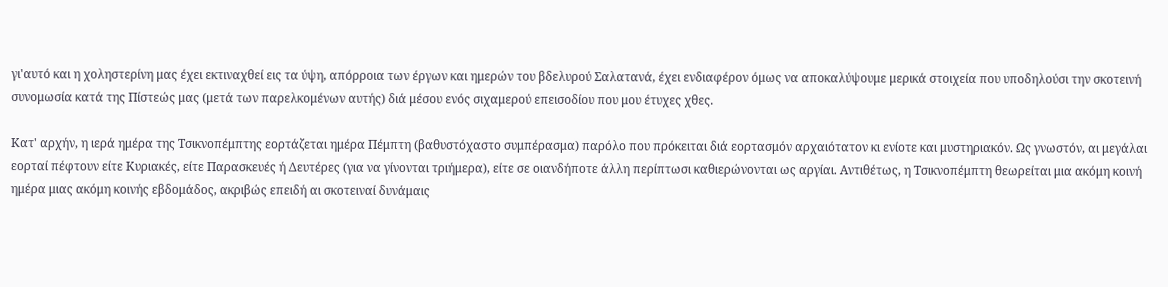γι'αυτό και η χοληστερίνη μας έχει εκτιναχθεί εις τα ύψη, απόρροια των έργων και ημερών του βδελυρού Σαλατανά, έχει ενδιαφέρον όμως να αποκαλύψουμε μερικά στοιχεία που υποδηλούσι την σκοτεινή συνομωσία κατά της Πίστεώς μας (μετά των παρελκομένων αυτής) διά μέσου ενός σιχαμερού επεισοδίου που μου έτυχες χθες.

Κατ' αρχήν, η ιερά ημέρα της Τσικνοπέμπτης εορτάζεται ημέρα Πέμπτη (βαθυστόχαστο συμπέρασμα) παρόλο που πρόκειται διά εορτασμόν αρχαιότατον κι ενίοτε και μυστηριακόν. Ως γνωστόν, αι μεγάλαι εορταί πέφτουν είτε Κυριακές, είτε Παρασκευές ή Δευτέρες (για να γίνονται τριήμερα), είτε σε οιανδήποτε άλλη περίπτωσι καθιερώνονται ως αργίαι. Αντιθέτως, η Τσικνοπέμπτη θεωρείται μια ακόμη κοινή ημέρα μιας ακόμη κοινής εβδομάδος, ακριβώς επειδή αι σκοτειναί δυνάμαις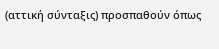(αττική σύνταξις) προσπαθούν όπως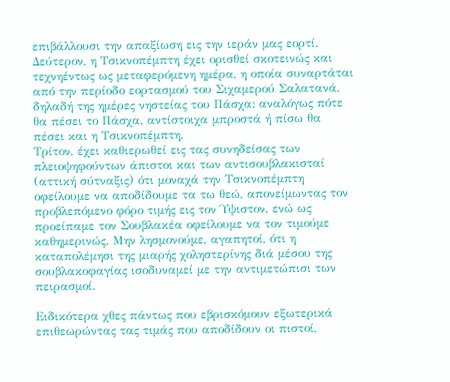επιβάλλουσι την απαξίωση εις την ιεράν μας εορτί.
Δεύτερον, η Τσικνοπέμπτη έχει ορισθεί σκοτεινώς και τεχνηέντως ως μεταφερόμενη ημέρα, η οποία συναρτάται από την περίοδο εορτασμού του Σιχαμερού Σαλατανά, δηλαδή της ημέρες νηστείας του Πάσχα: αναλόγως πότε θα πέσει το Πάσχα, αντίστοιχα μπροστά ή πίσω θα πέσει και η Τσικνοπέμπτη.
Τρίτον, έχει καθιερωθεί εις τας συνηδείσας των πλειοψηφούντων άπιστοι και των αντισουβλακισταί (αττική σύτναξις) ότι μοναχά την Τσικνοπέμπτη οφείλουμε να αποδίδουμε τα τω θεώ, απονείμωντας τον προβλεπόμενο φόρο τιμής εις τον Ύψιστον, ενώ ως προείπαμε τον Σουβλακέα οφείλουμε να τον τιμούμε καθημερινώς. Μην λησμονούμε, αγαπητοί, ότι η καταπολέμησι της μιαρής χοληστερίνης διά μέσου της σουβλακοφαγίας ισοδυναμεί με την αντιμετώπισι των πειρασμοί.

Ειδικότερα χθες πάντως που εβρισκόμουν εξωτερικά επιθεωρώντας τας τιμάς που αποδίδουν οι πιστοί,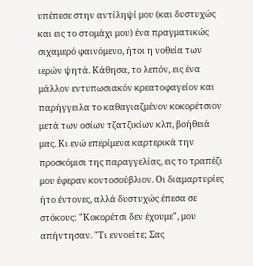υπέπεσε στην αντίληψί μου (και δυστυχώς και εις το στομάχι μου) ένα πραγματικώς σιχαμερό φαινόμενο, ήτοι η νοθεία των ιερών ψητά. Κάθησα, το λεπόν, εις ένα μάλλον εντυπωσιακόν κρεατοφαγείον και παρήγγειλα το καθαγιαζμένον κοκορέτσιον μετά των οσίων τζατζικίων κλπ, βοήθειά μας. Κι ενώ επερίμενα καρτερικά την προσκόμισι της παραγγελίας, εις το τραπέζι μου έφεραν κοντοσούβλιον. Οι διαμαρτυρίες ήτο έντονες, αλλά δυστυχώς έπεσα σε στόκους: "Κοκορέτσι δεν έχουμε", μου απήντησαν. "Τι εννοείτε; Σας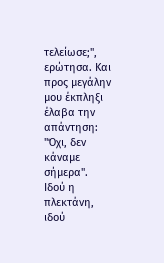τελείωσε;", ερώτησα. Και προς μεγάλην μου έκπληξι έλαβα την απάντηση: "Όχι, δεν κάναμε σήμερα".
Ιδού η πλεκτάνη, ιδού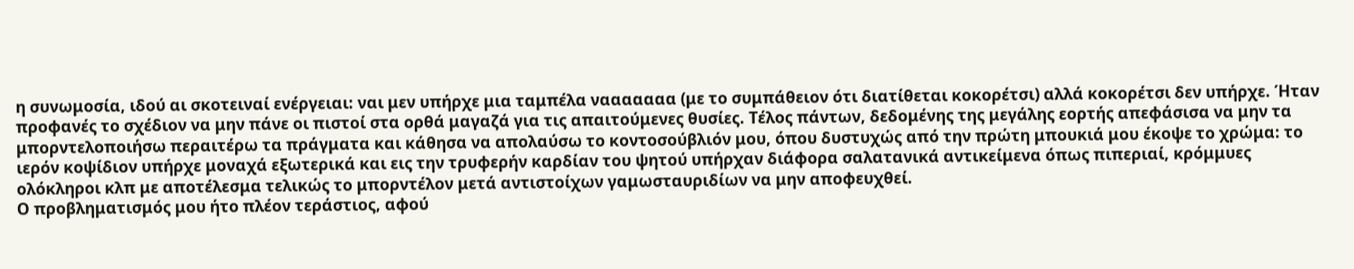η συνωμοσία, ιδού αι σκοτειναί ενέργειαι: ναι μεν υπήρχε μια ταμπέλα νααααααα (με το συμπάθειον ότι διατίθεται κοκορέτσι) αλλά κοκορέτσι δεν υπήρχε. Ήταν προφανές το σχέδιον να μην πάνε οι πιστοί στα ορθά μαγαζά για τις απαιτούμενες θυσίες. Τέλος πάντων, δεδομένης της μεγάλης εορτής απεφάσισα να μην τα μπορντελοποιήσω περαιτέρω τα πράγματα και κάθησα να απολαύσω το κοντοσούβλιόν μου, όπου δυστυχώς από την πρώτη μπουκιά μου έκοψε το χρώμα: το ιερόν κοψίδιον υπήρχε μοναχά εξωτερικά και εις την τρυφερήν καρδίαν του ψητού υπήρχαν διάφορα σαλατανικά αντικείμενα όπως πιπεριαί, κρόμμυες ολόκληροι κλπ με αποτέλεσμα τελικώς το μπορντέλον μετά αντιστοίχων γαμωσταυριδίων να μην αποφευχθεί.
Ο προβληματισμός μου ήτο πλέον τεράστιος, αφού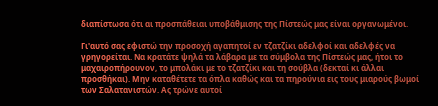διαπίστωσα ότι αι προσπάθειαι υποβάθμισης της Πίστεώς μας είναι οργανωμένοι.

Γι'αυτό σας εφιστώ την προσοχή αγαπητοί εν τζατζίκι αδελφοί και αδελφές να γρηγορείται. Να κρατάτε ψηλά τα λάβαρα με τα σύμβολα της Πίστεώς μας, ήτοι το μαχαιροπήρουνον, το μπολάκι με το τζατζίκι και τη σούβλα (δεκταί κι άλλαι προσθήκαι). Μην καταθέτετε τα όπλα καθώς και τα πηρούνια εις τους μιαρούς βωμοί των Σαλατανιστών. Ας τρώνε αυτοί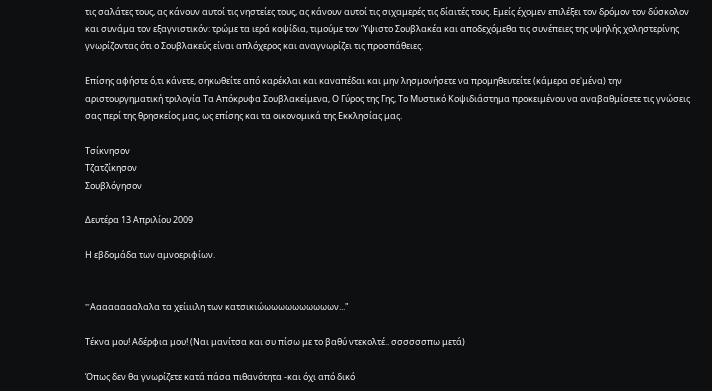τις σαλάτες τους, ας κάνουν αυτοί τις νηστείες τους, ας κάνουν αυτοί τις σιχαμερές τις δίαιτές τους. Εμείς έχομεν επιλέξει τον δρόμον τον δύσκολον και συνάμα τον εξαγνιστικόν: τρώμε τα ιερά κοψίδια, τιμούμε τον Ύψιστο Σουβλακέα και αποδεχόμεθα τις συνέπειες της υψηλής χοληστερίνης γνωρίζοντας ότι ο Σουβλακεύς είναι απλόχερος και αναγνωρίζει τις προσπάθειες.

Επίσης αφήστε ό,τι κάνετε, σηκωθείτε από καρέκλαι και καναπέδαι και μην λησμονήσετε να προμηθευτείτε (κάμερα σε'μένα) την αριστουργηματική τριλογία Τα Απόκρυφα Σουβλακείμενα, Ο Γύρος της Γης, Το Μυστικό Κοψιδιάστημα προκειμένου να αναβαθμίσετε τις γνώσεις σας περί της θρησκείος μας, ως επίσης και τα οικονομικά της Εκκλησίας μας.

Τσίκνησον
Τζατζίκησον
Σουβλόγησον

Δευτέρα 13 Απριλίου 2009

Η εβδομάδα των αμνοεριφίων.


"'Aαααααααλαλα τα χείιιιλη των κατσικιώωωωωωωωωωων..."

Τέκνα μου! Αδέρφια μου! (Ναι μανίτσα και συ πίσω με το βαθύ ντεκολτέ.. σσσσσσπω μετά)

Όπως δεν θα γνωρίζετε κατά πάσα πιθανότητα -και όχι από δικό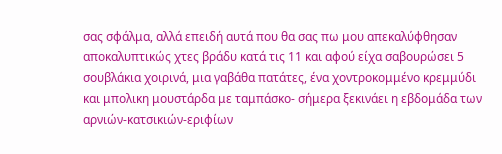σας σφάλμα, αλλά επειδή αυτά που θα σας πω μου απεκαλύφθησαν αποκαλυπτικώς χτες βράδυ κατά τις 11 και αφού είχα σαβουρώσει 5 σουβλάκια χοιρινά, μια γαβάθα πατάτες, ένα χοντροκομμένο κρεμμύδι και μπολικη μουστάρδα με ταμπάσκο- σήμερα ξεκινάει η εβδομάδα των αρνιών-κατσικιών-εριφίων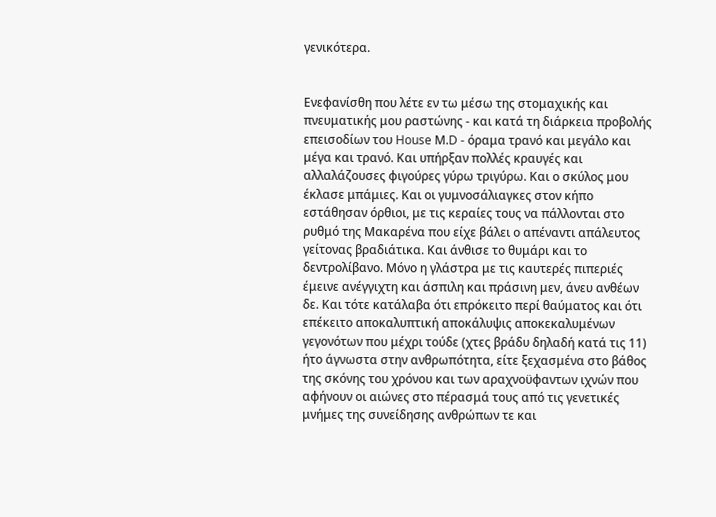γενικότερα.


Ενεφανίσθη που λέτε εν τω μέσω της στομαχικής και πνευματικής μου ραστώνης - και κατά τη διάρκεια προβολής επεισοδίων του House Μ.D - όραμα τρανό και μεγάλο και μέγα και τρανό. Και υπήρξαν πολλές κραυγές και αλλαλάζουσες φιγούρες γύρω τριγύρω. Και ο σκύλος μου έκλασε μπάμιες. Και οι γυμνοσάλιαγκες στον κήπο εστάθησαν όρθιοι, με τις κεραίες τους να πάλλονται στο ρυθμό της Μακαρένα που είχε βάλει ο απέναντι απάλευτος γείτονας βραδιάτικα. Και άνθισε το θυμάρι και το δεντρολίβανο. Μόνο η γλάστρα με τις καυτερές πιπεριές έμεινε ανέγγιχτη και άσπιλη και πράσινη μεν, άνευ ανθέων δε. Και τότε κατάλαβα ότι επρόκειτο περί θαύματος και ότι επέκειτο αποκαλυπτική αποκάλυψις αποκεκαλυμένων γεγονότων που μέχρι τούδε (χτες βράδυ δηλαδή κατά τις 11) ήτο άγνωστα στην ανθρωπότητα, είτε ξεχασμένα στο βάθος της σκόνης του χρόνου και των αραχνοϋφαντων ιχνών που αφήνουν οι αιώνες στο πέρασμά τους από τις γενετικές μνήμες της συνείδησης ανθρώπων τε και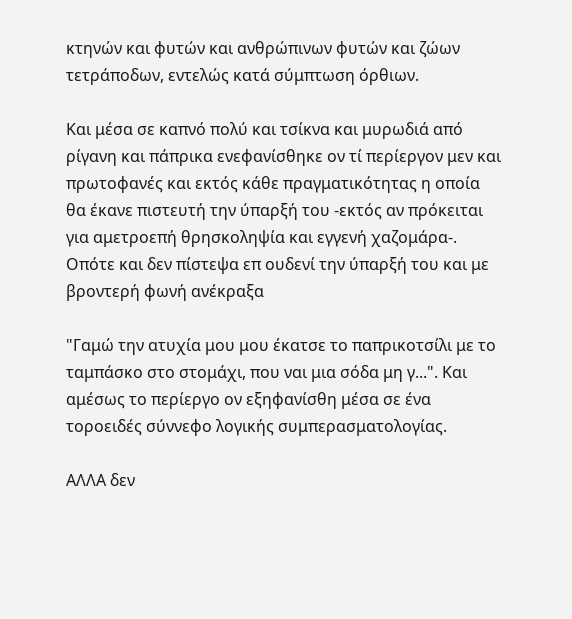κτηνών και φυτών και ανθρώπινων φυτών και ζώων τετράποδων, εντελώς κατά σύμπτωση όρθιων.

Και μέσα σε καπνό πολύ και τσίκνα και μυρωδιά από ρίγανη και πάπρικα ενεφανίσθηκε ον τί περίεργον μεν και πρωτοφανές και εκτός κάθε πραγματικότητας η οποία θα έκανε πιστευτή την ύπαρξή του -εκτός αν πρόκειται για αμετροεπή θρησκοληψία και εγγενή χαζομάρα-. Οπότε και δεν πίστεψα επ ουδενί την ύπαρξή του και με βροντερή φωνή ανέκραξα

"Γαμώ την ατυχία μου μου έκατσε το παπρικοτσίλι με το ταμπάσκο στο στομάχι, που ναι μια σόδα μη γ...". Και αμέσως το περίεργο ον εξηφανίσθη μέσα σε ένα τοροειδές σύννεφο λογικής συμπερασματολογίας.

ΑΛΛΑ δεν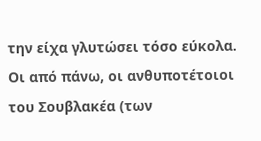την είχα γλυτώσει τόσο εύκολα. Οι από πάνω, οι ανθυποτέτοιοι του Σουβλακέα (των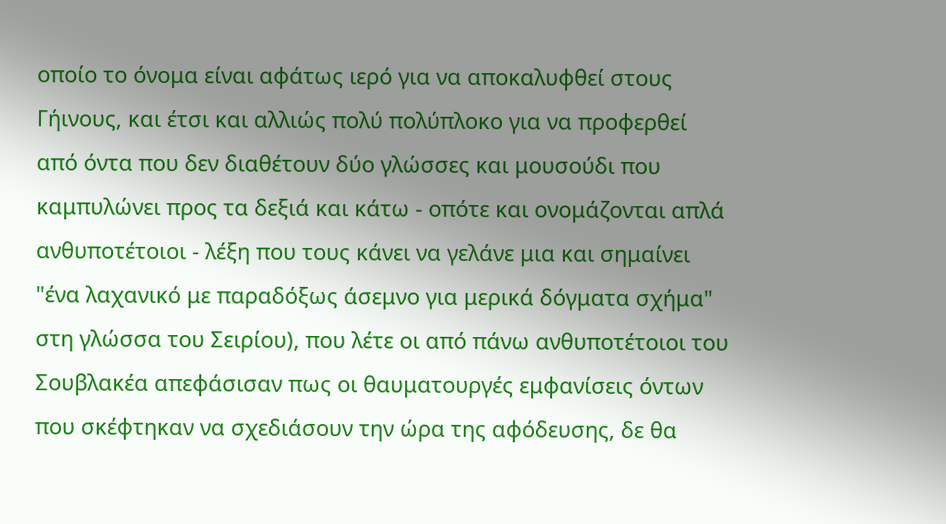οποίο το όνομα είναι αφάτως ιερό για να αποκαλυφθεί στους Γήινους, και έτσι και αλλιώς πολύ πολύπλοκο για να προφερθεί από όντα που δεν διαθέτουν δύο γλώσσες και μουσούδι που καμπυλώνει προς τα δεξιά και κάτω - οπότε και ονομάζονται απλά ανθυποτέτοιοι - λέξη που τους κάνει να γελάνε μια και σημαίνει "ένα λαχανικό με παραδόξως άσεμνο για μερικά δόγματα σχήμα" στη γλώσσα του Σειρίου), που λέτε οι από πάνω ανθυποτέτοιοι του Σουβλακέα απεφάσισαν πως οι θαυματουργές εμφανίσεις όντων που σκέφτηκαν να σχεδιάσουν την ώρα της αφόδευσης, δε θα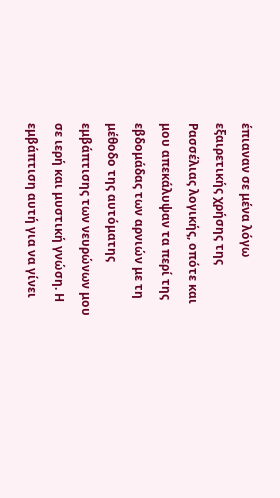έπιαναν σε μένα λόγω εξαιρετικής χρήσης της Ρασσέλιας λογικής, οπότε και μου απεκάλυψαν τα περί της εβδομάδας των αρνιών με τη μέθοδο της αυτόματης εμβάπτισης των νευρώνων μου σε ιερή και μυστική γνώση. Η εμβάπτιση αυτή για να γίνει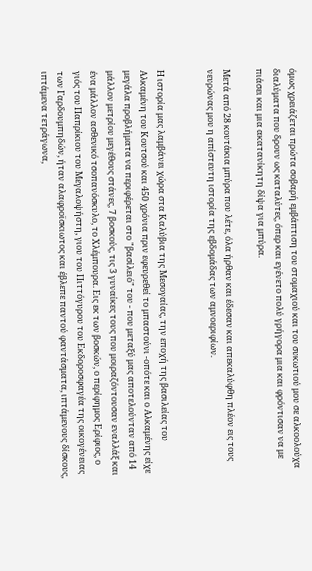όμως χρειάζεται πρώτα σοβαρή εμβάπτιση του στομαχιού και του συκωτιού μου σε αλκοολούχα διαλύματα που δρουν ως καταλύτες, όπερ και εγένετο πολύ γρήγορα μια και φρόντισαν να με πιάσει και μια ακατανίκητη δίψα για μπύρα.

Μετά από 28 κουτάκια μπύρα που λέτε, όλα ήρθαν και έδεσαν και απεκαλύφθη πλέον εις τους νευρώνας μου η απίστευτη ιστορία της εβδομάδας των αμνοεριφίων.


Η ιστορία μας λαμβάνει χώρα στα Καλύβια της Μεσογαίας, την εποχή της βασιλείας του Αλκαμένη του Κουτσού και 450 χρόνια πριν εφευρεθεί το μπαστούνι -οπότε και ο Αλκαμένης είχε μεγάλα προβλήματα να περιφέρεται στο "βασίλειό" του - που μεταξύ μας αποτελούνταν από 14 μάλλον μετρίου μεγέθους στάνες, 7 βοσκούς, τις 3 γυναίκες τους που μοιραζόντουσαν εναλλάξ και ένα μάλλον ασθενικό τσοπανόσκυλο, το Χλέμπουρα. Εις εκ των βοσκών, ο περίφημος Ερίφιος, ο γιός του Παπρίκιου του Μεγαλοψήστη, γιου του Πιττόγυρου του Εκδοροσφαγέα της οικογένειας των Γαρδουμπηδών, ήταν αλαφροϊσκιωτος και έβλεπε παντού φαντάσματα, ιπτάμενους δίσκους, ιπτάμενα τετράγωνα,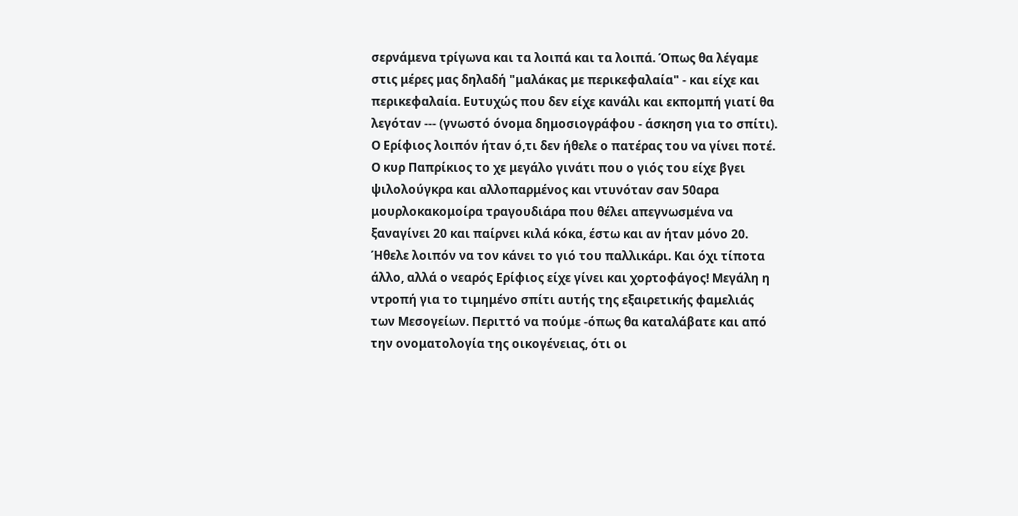σερνάμενα τρίγωνα και τα λοιπά και τα λοιπά. Όπως θα λέγαμε στις μέρες μας δηλαδή "μαλάκας με περικεφαλαία" - και είχε και περικεφαλαία. Ευτυχώς που δεν είχε κανάλι και εκπομπή γιατί θα λεγόταν --- (γνωστό όνομα δημοσιογράφου - άσκηση για το σπίτι). Ο Ερίφιος λοιπόν ήταν ό,τι δεν ήθελε ο πατέρας του να γίνει ποτέ. Ο κυρ Παπρίκιος το χε μεγάλο γινάτι που ο γιός του είχε βγει ψιλολούγκρα και αλλοπαρμένος και ντυνόταν σαν 50αρα μουρλοκακομοίρα τραγουδιάρα που θέλει απεγνωσμένα να ξαναγίνει 20 και παίρνει κιλά κόκα, έστω και αν ήταν μόνο 20. Ήθελε λοιπόν να τον κάνει το γιό του παλλικάρι. Και όχι τίποτα άλλο, αλλά ο νεαρός Ερίφιος είχε γίνει και χορτοφάγος! Μεγάλη η ντροπή για το τιμημένο σπίτι αυτής της εξαιρετικής φαμελιάς των Μεσογείων. Περιττό να πούμε -όπως θα καταλάβατε και από την ονοματολογία της οικογένειας, ότι οι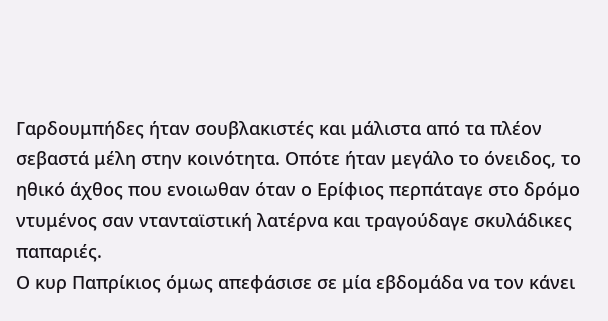Γαρδουμπήδες ήταν σουβλακιστές και μάλιστα από τα πλέον σεβαστά μέλη στην κοινότητα. Οπότε ήταν μεγάλο το όνειδος, το ηθικό άχθος που ενοιωθαν όταν ο Ερίφιος περπάταγε στο δρόμο ντυμένος σαν ντανταϊστική λατέρνα και τραγούδαγε σκυλάδικες παπαριές.
Ο κυρ Παπρίκιος όμως απεφάσισε σε μία εβδομάδα να τον κάνει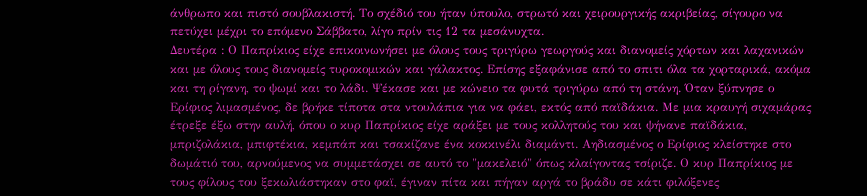άνθρωπο και πιστό σουβλακιστή. Το σχέδιό του ήταν ύπουλο, στρωτό και χειρουργικής ακριβείας, σίγουρο να πετύχει μέχρι το επόμενο Σάββατο, λίγο πρίν τις 12 τα μεσάνυχτα.
Δευτέρα : Ο Παπρίκιος είχε επικοινωνήσει με όλους τους τριγύρω γεωργούς και διανομείς χόρτων και λαχανικών και με όλους τους διανομείς τυροκομικών και γάλακτος. Επίσης εξαφάνισε από το σπιτι όλα τα χορταρικά, ακόμα και τη ρίγανη, το ψωμί και το λάδι. Ψέκασε και με κώνειο τα φυτά τριγύρω από τη στάνη. Όταν ξύπνησε ο Ερίφιος λιμασμένος, δε βρήκε τίποτα στα ντουλάπια για να φάει, εκτός από παϊδάκια. Με μια κραυγή σιχαμάρας έτρεξε έξω στην αυλή, όπου ο κυρ Παπρίκιος είχε αράξει με τους κολλητούς του και ψήνανε παϊδάκια, μπριζολάκια, μπιφτέκια, κεμπάπ και τσακίζανε ένα κοκκινέλι διαμάντι. Αηδιασμένος ο Ερίφιος κλείστηκε στο δωμάτιό του, αρνούμενος να συμμετάσχει σε αυτό το "μακελειό" όπως κλαίγοντας τσίριζε. Ο κυρ Παπρίκιος με τους φίλους του ξεκωλιάστηκαν στο φαϊ, έγιναν πίτα και πήγαν αργά το βράδυ σε κάτι φιλόξενες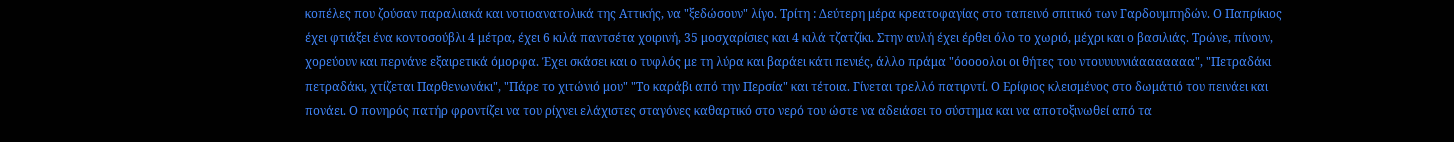κοπέλες που ζούσαν παραλιακά και νοτιοανατολικά της Αττικής, να "ξεδώσουν" λίγο. Τρίτη : Δεύτερη μέρα κρεατοφαγίας στο ταπεινό σπιτικό των Γαρδουμπηδών. Ο Παπρίκιος έχει φτιάξει ένα κοντοσούβλι 4 μέτρα, έχει 6 κιλά παντσέτα χοιρινή, 35 μοσχαρίσιες και 4 κιλά τζατζίκι. Στην αυλή έχει έρθει όλο το χωριό, μέχρι και ο βασιλιάς. Τρώνε, πίνουν, χορεύουν και περνάνε εξαιρετικά όμορφα. Έχει σκάσει και ο τυφλός με τη λύρα και βαράει κάτι πενιές, άλλο πράμα "όοοοολοι οι θήτες του ντουυυυνιάααααααα", "Πετραδάκι πετραδάκι, χτίζεται Παρθενωνάκι", "Πάρε το χιτώνιό μου" "Το καράβι από την Περσία" και τέτοια. Γίνεται τρελλό πατιρντί. Ο Ερίφιος κλεισμένος στο δωμάτιό του πεινάει και πονάει. Ο πονηρός πατήρ φροντίζει να του ρίχνει ελάχιστες σταγόνες καθαρτικό στο νερό του ώστε να αδειάσει το σύστημα και να αποτοξινωθεί από τα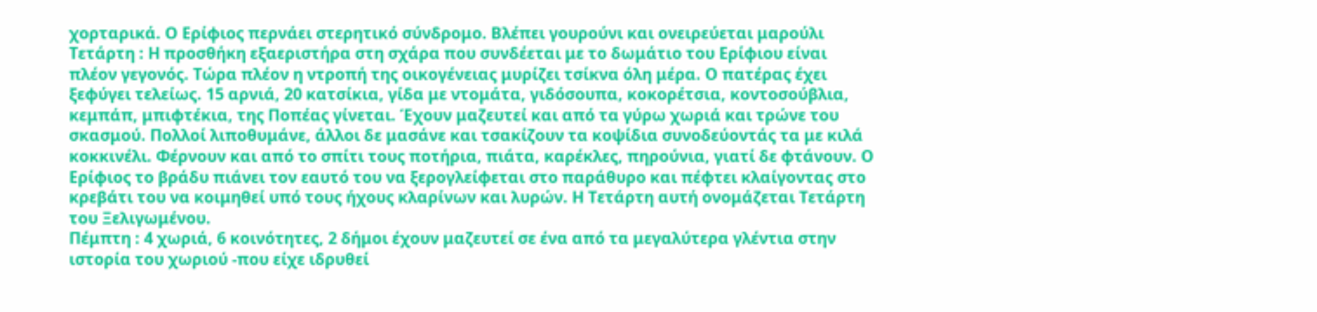χορταρικά. Ο Ερίφιος περνάει στερητικό σύνδρομο. Βλέπει γουρούνι και ονειρεύεται μαρούλι
Τετάρτη : Η προσθήκη εξαεριστήρα στη σχάρα που συνδέεται με το δωμάτιο του Ερίφιου είναι πλέον γεγονός. Τώρα πλέον η ντροπή της οικογένειας μυρίζει τσίκνα όλη μέρα. Ο πατέρας έχει ξεφύγει τελείως. 15 αρνιά, 20 κατσίκια, γίδα με ντομάτα, γιδόσουπα, κοκορέτσια, κοντοσούβλια, κεμπάπ, μπιφτέκια, της Ποπέας γίνεται. Έχουν μαζευτεί και από τα γύρω χωριά και τρώνε του σκασμού. Πολλοί λιποθυμάνε, άλλοι δε μασάνε και τσακίζουν τα κοψίδια συνοδεύοντάς τα με κιλά κοκκινέλι. Φέρνουν και από το σπίτι τους ποτήρια, πιάτα, καρέκλες, πηρούνια, γιατί δε φτάνουν. Ο Ερίφιος το βράδυ πιάνει τον εαυτό του να ξερογλείφεται στο παράθυρο και πέφτει κλαίγοντας στο κρεβάτι του να κοιμηθεί υπό τους ήχους κλαρίνων και λυρών. Η Τετάρτη αυτή ονομάζεται Τετάρτη του Ξελιγωμένου.
Πέμπτη : 4 χωριά, 6 κοινότητες, 2 δήμοι έχουν μαζευτεί σε ένα από τα μεγαλύτερα γλέντια στην ιστορία του χωριού -που είχε ιδρυθεί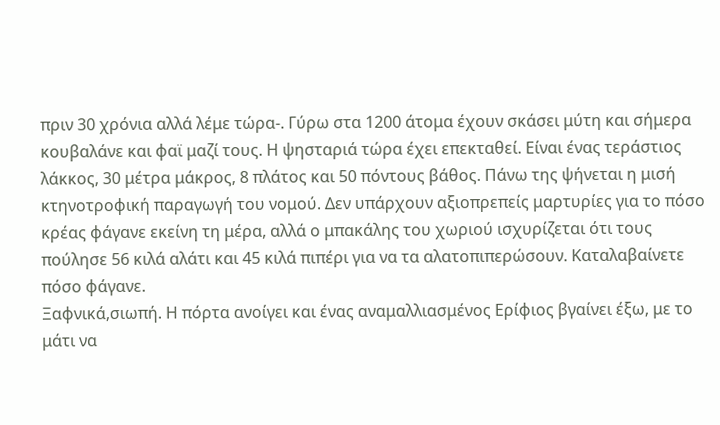πριν 30 χρόνια αλλά λέμε τώρα-. Γύρω στα 1200 άτομα έχουν σκάσει μύτη και σήμερα κουβαλάνε και φαϊ μαζί τους. Η ψησταριά τώρα έχει επεκταθεί. Είναι ένας τεράστιος λάκκος, 30 μέτρα μάκρος, 8 πλάτος και 50 πόντους βάθος. Πάνω της ψήνεται η μισή κτηνοτροφική παραγωγή του νομού. Δεν υπάρχουν αξιοπρεπείς μαρτυρίες για το πόσο κρέας φάγανε εκείνη τη μέρα, αλλά ο μπακάλης του χωριού ισχυρίζεται ότι τους πούλησε 56 κιλά αλάτι και 45 κιλά πιπέρι για να τα αλατοπιπερώσουν. Καταλαβαίνετε πόσο φάγανε.
Ξαφνικά,σιωπή. Η πόρτα ανοίγει και ένας αναμαλλιασμένος Ερίφιος βγαίνει έξω, με το μάτι να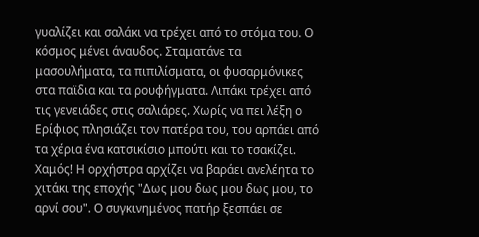γυαλίζει και σαλάκι να τρέχει από το στόμα του. Ο κόσμος μένει άναυδος. Σταματάνε τα μασουλήματα, τα πιπιλίσματα, οι φυσαρμόνικες στα παϊδια και τα ρουφήγματα. Λιπάκι τρέχει από τις γενειάδες στις σαλιάρες. Χωρίς να πει λέξη ο Ερίφιος πλησιάζει τον πατέρα του, του αρπάει από τα χέρια ένα κατσικίσιο μπούτι και το τσακίζει. Χαμός! Η ορχήστρα αρχίζει να βαράει ανελέητα το χιτάκι της εποχής "Δως μου δως μου δως μου, το αρνί σου". Ο συγκινημένος πατήρ ξεσπάει σε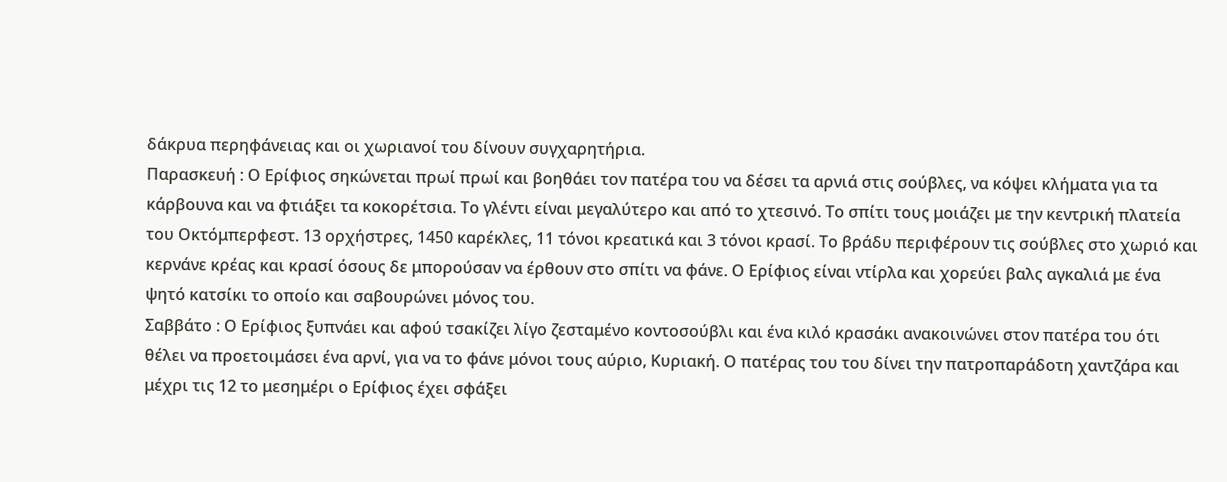δάκρυα περηφάνειας και οι χωριανοί του δίνουν συγχαρητήρια.
Παρασκευή : Ο Ερίφιος σηκώνεται πρωί πρωί και βοηθάει τον πατέρα του να δέσει τα αρνιά στις σούβλες, να κόψει κλήματα για τα κάρβουνα και να φτιάξει τα κοκορέτσια. Το γλέντι είναι μεγαλύτερο και από το χτεσινό. Το σπίτι τους μοιάζει με την κεντρική πλατεία του Οκτόμπερφεστ. 13 ορχήστρες, 1450 καρέκλες, 11 τόνοι κρεατικά και 3 τόνοι κρασί. Το βράδυ περιφέρουν τις σούβλες στο χωριό και κερνάνε κρέας και κρασί όσους δε μπορούσαν να έρθουν στο σπίτι να φάνε. Ο Ερίφιος είναι ντίρλα και χορεύει βαλς αγκαλιά με ένα ψητό κατσίκι το οποίο και σαβουρώνει μόνος του.
Σαββάτο : Ο Ερίφιος ξυπνάει και αφού τσακίζει λίγο ζεσταμένο κοντοσούβλι και ένα κιλό κρασάκι ανακοινώνει στον πατέρα του ότι θέλει να προετοιμάσει ένα αρνί, για να το φάνε μόνοι τους αύριο, Κυριακή. Ο πατέρας του του δίνει την πατροπαράδοτη χαντζάρα και μέχρι τις 12 το μεσημέρι ο Ερίφιος έχει σφάξει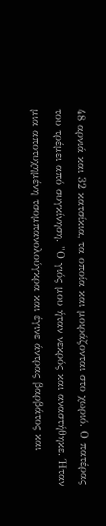48 αρνιά και 32 κατσίκια, τα οποία και μοιράζονται στο χωριό. Ο πατέρας του τρέμει από συγκίνηση. "Ο γιός μου ήταν νεκρός και αναστήθηκε. Ήταν μια αποτυχημένη τσομπανολούγκρα και έγινε άντρας βαρβάτος και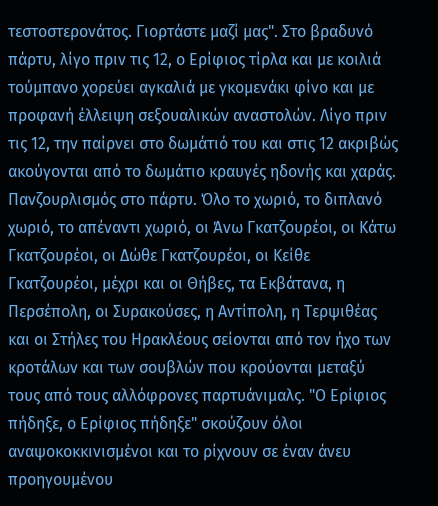τεστοστερονάτος. Γιορτάστε μαζί μας". Στο βραδυνό πάρτυ, λίγο πριν τις 12, ο Ερίφιος τίρλα και με κοιλιά τούμπανο χορεύει αγκαλιά με γκομενάκι φίνο και με προφανή έλλειψη σεξουαλικών αναστολών. Λίγο πριν τις 12, την παίρνει στο δωμάτιό του και στις 12 ακριβώς ακούγονται από το δωμάτιο κραυγές ηδονής και χαράς. Πανζουρλισμός στο πάρτυ. Όλο το χωριό, το διπλανό χωριό, το απέναντι χωριό, οι Άνω Γκατζουρέοι, οι Κάτω Γκατζουρέοι, οι Δώθε Γκατζουρέοι, οι Κείθε Γκατζουρέοι, μέχρι και οι Θήβες, τα Εκβάτανα, η Περσέπολη, οι Συρακούσες, η Αντίπολη, η Τερψιθέας και οι Στήλες του Ηρακλέους σείονται από τον ήχο των κροτάλων και των σουβλών που κρούονται μεταξύ τους από τους αλλόφρονες παρτυάνιμαλς. "Ο Ερίφιος πήδηξε, ο Ερίφιος πήδηξε" σκούζουν όλοι αναψοκοκκινισμένοι και το ρίχνουν σε έναν άνευ προηγουμένου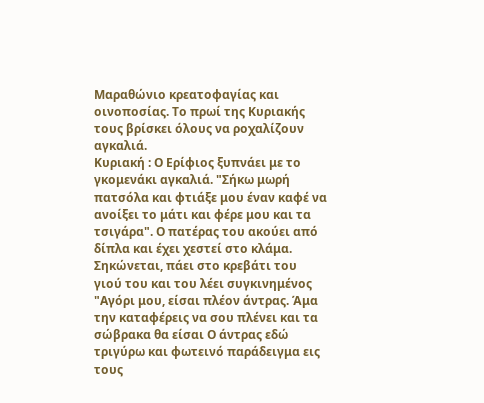Μαραθώνιο κρεατοφαγίας και οινοποσίας. Το πρωί της Κυριακής τους βρίσκει όλους να ροχαλίζουν αγκαλιά.
Κυριακή : Ο Ερίφιος ξυπνάει με το γκομενάκι αγκαλιά. "Σήκω μωρή πατσόλα και φτιάξε μου έναν καφέ να ανοίξει το μάτι και φέρε μου και τα τσιγάρα". Ο πατέρας του ακούει από δίπλα και έχει χεστεί στο κλάμα. Σηκώνεται, πάει στο κρεβάτι του γιού του και του λέει συγκινημένος "Αγόρι μου, είσαι πλέον άντρας. Άμα την καταφέρεις να σου πλένει και τα σώβρακα θα είσαι Ο άντρας εδώ τριγύρω και φωτεινό παράδειγμα εις τους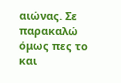αιώνας. Σε παρακαλώ όμως πες το και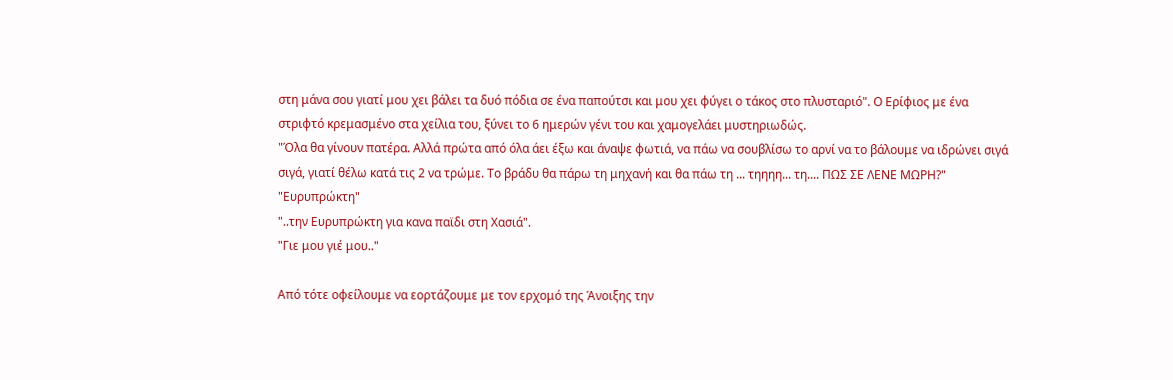στη μάνα σου γιατί μου χει βάλει τα δυό πόδια σε ένα παπούτσι και μου χει φύγει ο τάκος στο πλυσταριό". Ο Ερίφιος με ένα στριφτό κρεμασμένο στα χείλια του, ξύνει το 6 ημερών γένι του και χαμογελάει μυστηριωδώς.
"Όλα θα γίνουν πατέρα. Αλλά πρώτα από όλα άει έξω και άναψε φωτιά, να πάω να σουβλίσω το αρνί να το βάλουμε να ιδρώνει σιγά σιγά, γιατί θέλω κατά τις 2 να τρώμε. Το βράδυ θα πάρω τη μηχανή και θα πάω τη ... τηηηη... τη.... ΠΩΣ ΣΕ ΛΕΝΕ ΜΩΡΗ?"
"Ευρυπρώκτη"
"..την Ευρυπρώκτη για κανα παϊδι στη Χασιά".
"Γιε μου γιέ μου.."

Από τότε οφείλουμε να εορτάζουμε με τον ερχομό της Άνοιξης την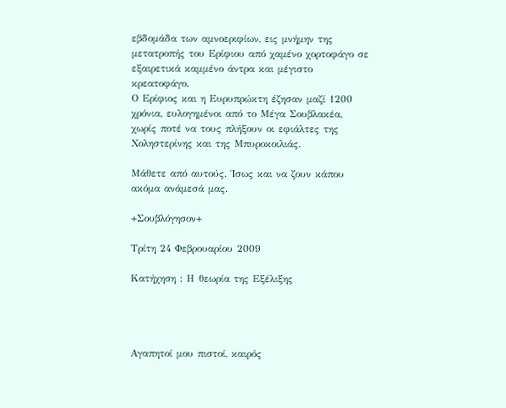εβδομάδα των αμνοεριφίων, εις μνήμην της μετατροπής του Ερίφιου από χαμένο χορτοφάγο σε εξαιρετικά καμμένο άντρα και μέγιστο κρεατοφάγο.
Ο Ερίφιος και η Ευρυπρώκτη έζησαν μαζί 1200 χρόνια, ευλογημένοι από το Μέγα Σουβλακέα, χωρίς ποτέ να τους πλήξουν οι εφιάλτες της Χοληστερίνης και της Μπυροκοιλιάς.

Μάθετε από αυτούς. Ίσως και να ζουν κάπου ακόμα ανάμεσά μας.

+Σουβλόγησον+

Τρίτη 24 Φεβρουαρίου 2009

Κατήχηση : Η θεωρία της Εξέλιξης




Αγαπητοί μου πιστοί, καιρός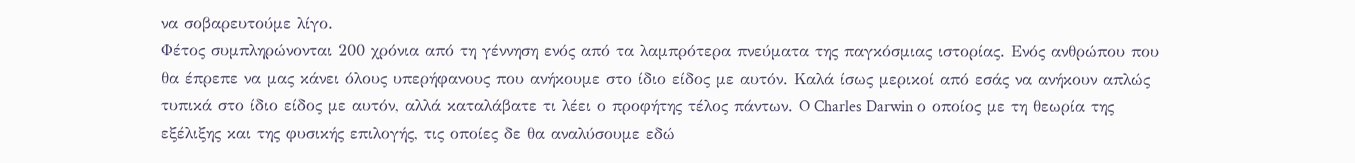να σοβαρευτούμε λίγο.
Φέτος συμπληρώνονται 200 χρόνια από τη γέννηση ενός από τα λαμπρότερα πνεύματα της παγκόσμιας ιστορίας. Ενός ανθρώπου που θα έπρεπε να μας κάνει όλους υπερήφανους που ανήκουμε στο ίδιο είδος με αυτόν. Καλά ίσως μερικοί από εσάς να ανήκουν απλώς τυπικά στο ίδιο είδος με αυτόν, αλλά καταλάβατε τι λέει ο προφήτης τέλος πάντων. O Charles Darwin ο οποίος με τη θεωρία της εξέλιξης και της φυσικής επιλογής, τις οποίες δε θα αναλύσουμε εδώ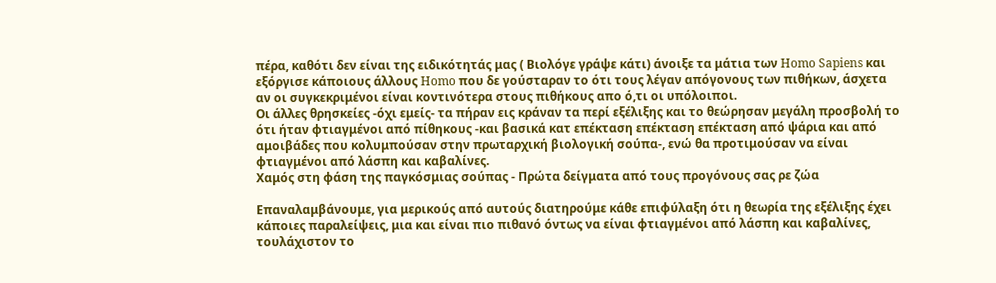πέρα, καθότι δεν είναι της ειδικότητάς μας ( Βιολόγε γράψε κάτι) άνοιξε τα μάτια των Homo Sapiens και εξόργισε κάποιους άλλους Homo που δε γούσταραν το ότι τους λέγαν απόγονους των πιθήκων, άσχετα αν οι συγκεκριμένοι είναι κοντινότερα στους πιθήκους απο ό,τι οι υπόλοιποι.
Οι άλλες θρησκείες -όχι εμείς- τα πήραν εις κράναν τα περί εξέλιξης και το θεώρησαν μεγάλη προσβολή το ότι ήταν φτιαγμένοι από πίθηκους -και βασικά κατ επέκταση επέκταση επέκταση από ψάρια και από αμοιβάδες που κολυμπούσαν στην πρωταρχική βιολογική σούπα-, ενώ θα προτιμούσαν να είναι φτιαγμένοι από λάσπη και καβαλίνες.
Χαμός στη φάση της παγκόσμιας σούπας - Πρώτα δείγματα από τους προγόνους σας ρε ζώα

Επαναλαμβάνουμε, για μερικούς από αυτούς διατηρούμε κάθε επιφύλαξη ότι η θεωρία της εξέλιξης έχει κάποιες παραλείψεις, μια και είναι πιο πιθανό όντως να είναι φτιαγμένοι από λάσπη και καβαλίνες, τουλάχιστον το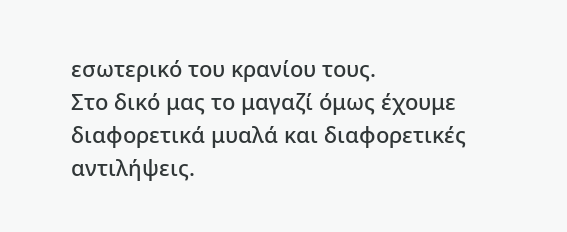εσωτερικό του κρανίου τους.
Στο δικό μας το μαγαζί όμως έχουμε διαφορετικά μυαλά και διαφορετικές αντιλήψεις.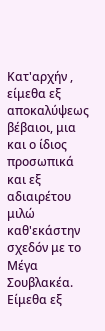Κατ'αρχήν , είμεθα εξ αποκαλύψεως βέβαιοι, μια και ο ίδιος προσωπικά και εξ αδιαιρέτου μιλώ καθ'εκάστην σχεδόν με το Μέγα Σουβλακέα. Είμεθα εξ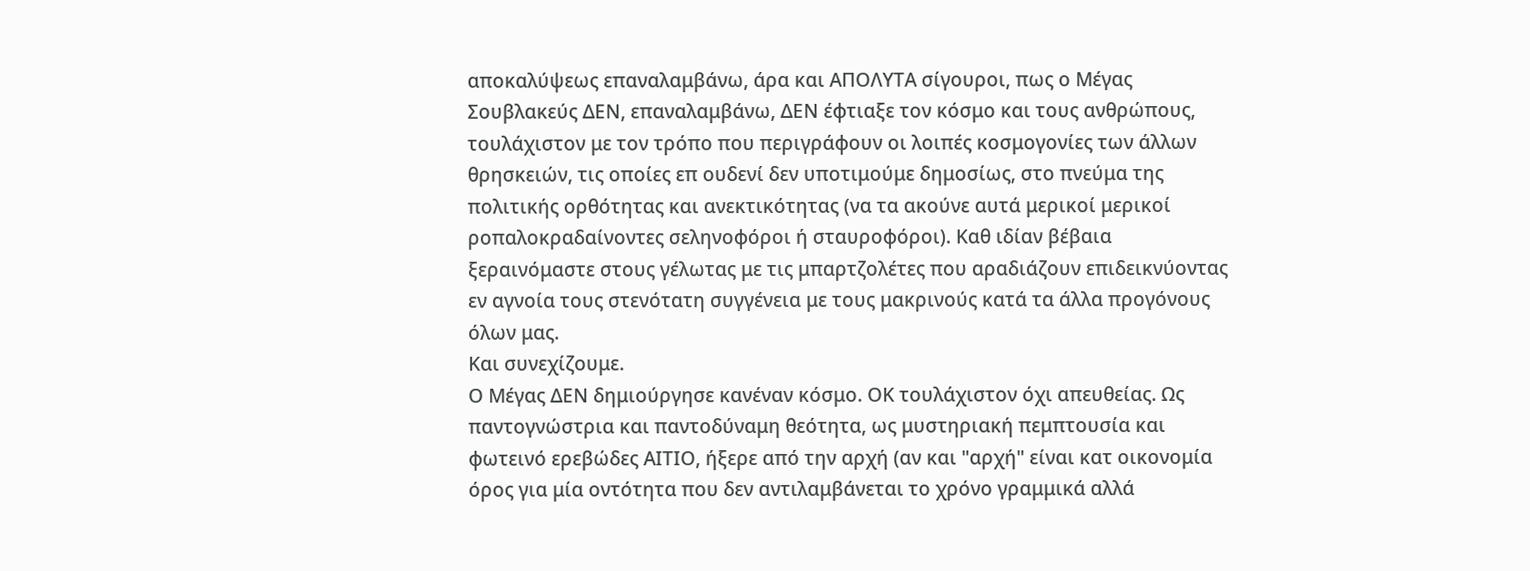αποκαλύψεως επαναλαμβάνω, άρα και ΑΠΟΛΥΤΑ σίγουροι, πως ο Μέγας Σουβλακεύς ΔΕΝ, επαναλαμβάνω, ΔΕΝ έφτιαξε τον κόσμο και τους ανθρώπους, τουλάχιστον με τον τρόπο που περιγράφουν οι λοιπές κοσμογονίες των άλλων θρησκειών, τις οποίες επ ουδενί δεν υποτιμούμε δημοσίως, στο πνεύμα της πολιτικής ορθότητας και ανεκτικότητας (να τα ακούνε αυτά μερικοί μερικοί ροπαλοκραδαίνοντες σεληνοφόροι ή σταυροφόροι). Καθ ιδίαν βέβαια ξεραινόμαστε στους γέλωτας με τις μπαρτζολέτες που αραδιάζουν επιδεικνύοντας εν αγνοία τους στενότατη συγγένεια με τους μακρινούς κατά τα άλλα προγόνους όλων μας.
Και συνεχίζουμε.
Ο Μέγας ΔΕΝ δημιούργησε κανέναν κόσμο. ΟΚ τουλάχιστον όχι απευθείας. Ως παντογνώστρια και παντοδύναμη θεότητα, ως μυστηριακή πεμπτουσία και φωτεινό ερεβώδες ΑΙΤΙΟ, ήξερε από την αρχή (αν και "αρχή" είναι κατ οικονομία όρος για μία οντότητα που δεν αντιλαμβάνεται το χρόνο γραμμικά αλλά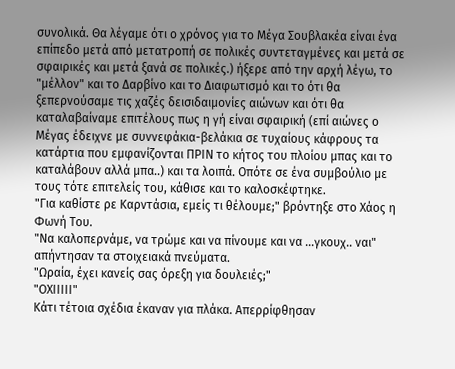συνολικά. Θα λέγαμε ότι ο χρόνος για το Μέγα Σουβλακέα είναι ένα επίπεδο μετά από μετατροπή σε πολικές συντεταγμένες και μετά σε σφαιρικές και μετά ξανά σε πολικές.) ήξερε από την αρχή λέγω, το "μέλλον" και το Δαρβίνο και το Διαφωτισμό και το ότι θα ξεπερνούσαμε τις χαζές δεισιδαιμονίες αιώνων και ότι θα καταλαβαίναμε επιτέλους πως η γή είναι σφαιρική (επί αιώνες ο Μέγας έδειχνε με συννεφάκια-βελάκια σε τυχαίους κάφρους τα κατάρτια που εμφανίζονται ΠΡΙΝ το κήτος του πλοίου μπας και το καταλάβουν αλλά μπα..) και τα λοιπά. Οπότε σε ένα συμβούλιο με τους τότε επιτελείς του, κάθισε και το καλοσκέφτηκε.
"Για καθίστε ρε Καρντάσια, εμείς τι θέλουμε;" βρόντηξε στο Χάος η Φωνή Του.
"Να καλοπερνάμε, να τρώμε και να πίνουμε και να ...γκουχ.. ναι" απήντησαν τα στοιχειακά πνεύματα.
"Ωραία, έχει κανείς σας όρεξη για δουλειές;"
"ΟΧΙΙΙΙΙ"
Κάτι τέτοια σχέδια έκαναν για πλάκα. Απερρίφθησαν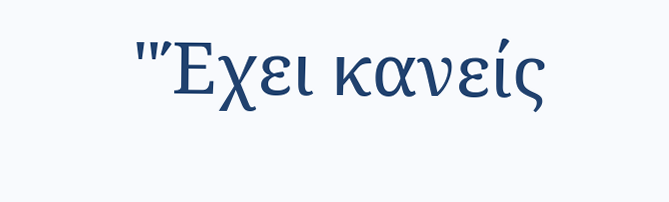"Έχει κανείς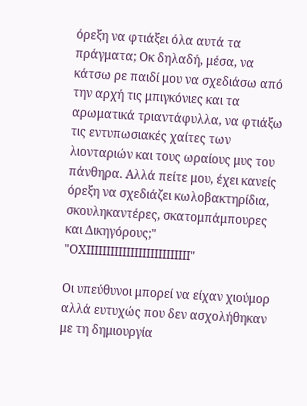όρεξη να φτιάξει όλα αυτά τα πράγματα; Οκ δηλαδή, μέσα, να κάτσω ρε παιδί μου να σχεδιάσω από την αρχή τις μπιγκόνιες και τα αρωματικά τριαντάφυλλα, να φτιάξω τις εντυπωσιακές χαίτες των λιονταριών και τους ωραίους μυς του πάνθηρα. Αλλά πείτε μου, έχει κανείς όρεξη να σχεδιάζει κωλοβακτηρίδια, σκουληκαντέρες, σκατομπάμπουρες και Δικηγόρους;"
"ΟΧΙΙΙΙΙΙΙΙΙΙΙΙΙΙΙΙΙΙΙΙΙΙΙΙΙΙ"

Οι υπεύθυνοι μπορεί να είχαν χιούμορ αλλά ευτυχώς που δεν ασχολήθηκαν με τη δημιουργία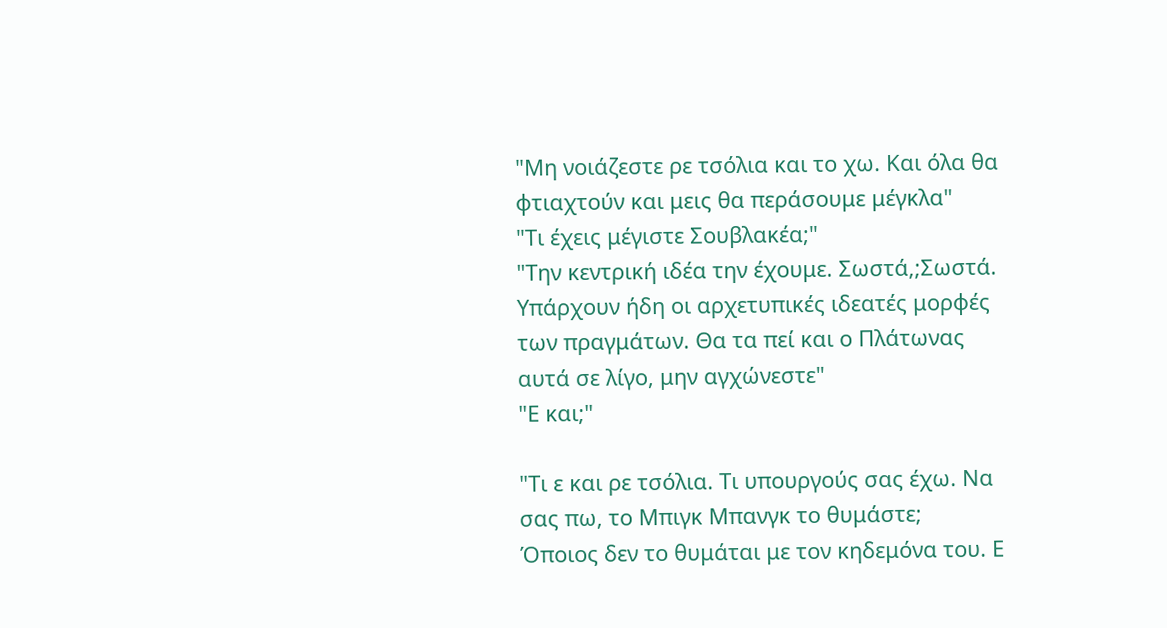"Μη νοιάζεστε ρε τσόλια και το χω. Και όλα θα φτιαχτούν και μεις θα περάσουμε μέγκλα"
"Τι έχεις μέγιστε Σουβλακέα;"
"Την κεντρική ιδέα την έχουμε. Σωστά,;Σωστά. Υπάρχουν ήδη οι αρχετυπικές ιδεατές μορφές των πραγμάτων. Θα τα πεί και ο Πλάτωνας αυτά σε λίγο, μην αγχώνεστε"
"Ε και;"

"Τι ε και ρε τσόλια. Τι υπουργούς σας έχω. Να σας πω, το Μπιγκ Μπανγκ το θυμάστε; Όποιος δεν το θυμάται με τον κηδεμόνα του. Ε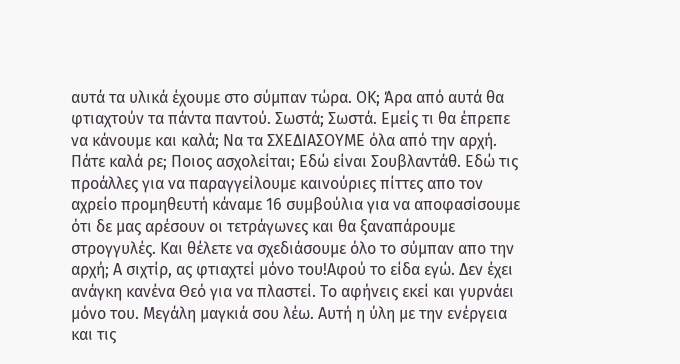αυτά τα υλικά έχουμε στο σύμπαν τώρα. ΟΚ; Άρα από αυτά θα φτιαχτούν τα πάντα παντού. Σωστά; Σωστά. Εμείς τι θα έπρεπε να κάνουμε και καλά; Να τα ΣΧΕΔΙΑΣΟΥΜΕ όλα από την αρχή. Πάτε καλά ρε; Ποιος ασχολείται; Εδώ είναι Σουβλαντάθ. Εδώ τις προάλλες για να παραγγείλουμε καινούριες πίττες απο τον αχρείο προμηθευτή κάναμε 16 συμβούλια για να αποφασίσουμε ότι δε μας αρέσουν οι τετράγωνες και θα ξαναπάρουμε στρογγυλές. Και θέλετε να σχεδιάσουμε όλο το σύμπαν απο την αρχή; Α σιχτίρ, ας φτιαχτεί μόνο του!Αφού το είδα εγώ. Δεν έχει ανάγκη κανένα Θεό για να πλαστεί. Το αφήνεις εκεί και γυρνάει μόνο του. Μεγάλη μαγκιά σου λέω. Αυτή η ύλη με την ενέργεια και τις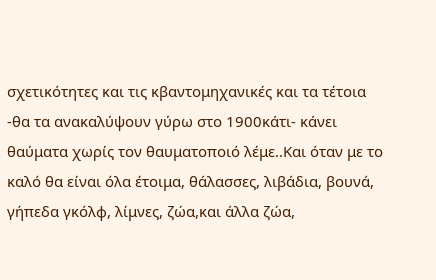σχετικότητες και τις κβαντομηχανικές και τα τέτοια -θα τα ανακαλύψουν γύρω στο 1900κάτι- κάνει θαύματα χωρίς τον θαυματοποιό λέμε..Και όταν με το καλό θα είναι όλα έτοιμα, θάλασσες, λιβάδια, βουνά, γήπεδα γκόλφ, λίμνες, ζώα,και άλλα ζώα,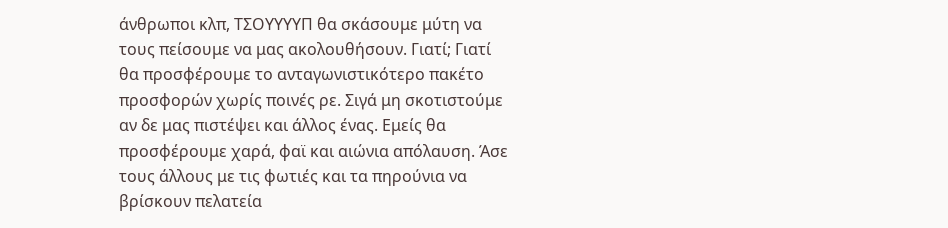άνθρωποι κλπ, ΤΣΟΥΥΥΥΠ θα σκάσουμε μύτη να τους πείσουμε να μας ακολουθήσουν. Γιατί; Γιατί θα προσφέρουμε το ανταγωνιστικότερο πακέτο προσφορών χωρίς ποινές ρε. Σιγά μη σκοτιστούμε αν δε μας πιστέψει και άλλος ένας. Εμείς θα προσφέρουμε χαρά, φαϊ και αιώνια απόλαυση. Άσε τους άλλους με τις φωτιές και τα πηρούνια να βρίσκουν πελατεία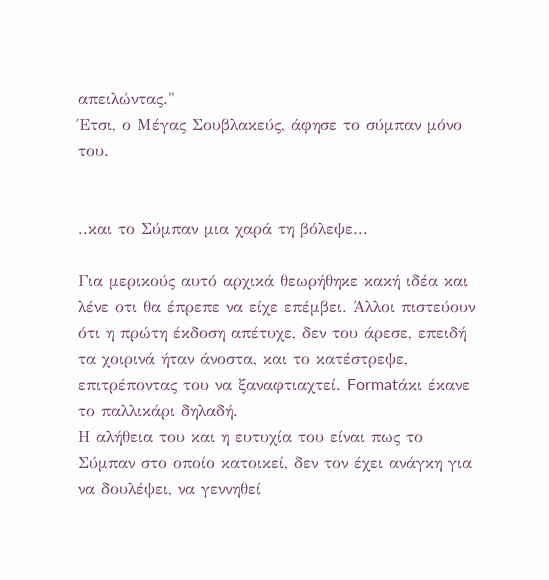απειλώντας."
Έτσι, ο Μέγας Σουβλακεύς, άφησε το σύμπαν μόνο του.


..και το Σύμπαν μια χαρά τη βόλεψε...

Για μερικούς αυτό αρχικά θεωρήθηκε κακή ιδέα και λένε οτι θα έπρεπε να είχε επέμβει. Άλλοι πιστεύουν ότι η πρώτη έκδοση απέτυχε, δεν του άρεσε, επειδή τα χοιρινά ήταν άνοστα, και το κατέστρεψε, επιτρέποντας του να ξαναφτιαχτεί. Formatάκι έκανε το παλλικάρι δηλαδή.
Η αλήθεια του και η ευτυχία του είναι πως το Σύμπαν στο οποίο κατοικεί, δεν τον έχει ανάγκη για να δουλέψει, να γεννηθεί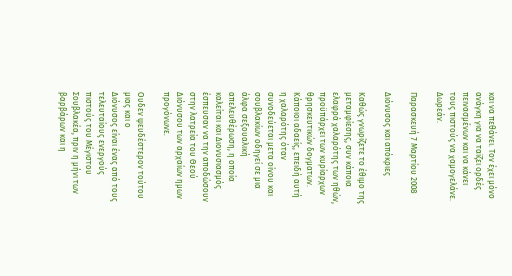και να πεθάνει. Τον έχει μόνο ανάγκη για να ταϊζει ορδές πεινασμένων και να κάνει τους πιστούς να χαμογελάνε.
Δωρεάν.

Παρασκευή 7 Μαρτίου 2008

Διόνυσος και απόκριες

Καθώς γνωρίζετε το έθιμο της μεταμφίεσης, συν κάποια ελαφρά χαλαρότης των ηθών, προϋπάρχει των κυρίαρχων θρησκευτικών δογματων. Κάποιοι αδαείς, επειδή αυτή η χαλαρότης όταν συνοδεύεται μετα οίνου και σουβλακίων οδηγεί σε μια άλφα σεξουαλική απελευθέρωση, η οποία καλείται και Διονυσιασμός έσπευσαν να την αποδώσουν στην λατρεία του Θεού Διόνυσου των αρχαίων ημων προγόνωνε.

Ουδεν ψευδέστερον τούτου μιας και ο
Διόνυσος είναι ένας από τους τελευταίους ενεργούς πιστούς του Μέγιστου Σουβλακέα, πριν η μήνι των βαρβάρων και η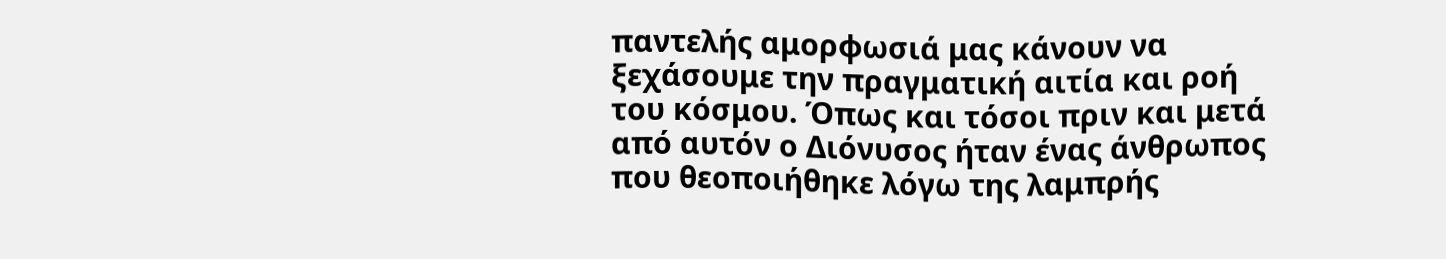παντελής αμορφωσιά μας κάνουν να ξεχάσουμε την πραγματική αιτία και ροή του κόσμου. Όπως και τόσοι πριν και μετά από αυτόν ο Διόνυσος ήταν ένας άνθρωπος που θεοποιήθηκε λόγω της λαμπρής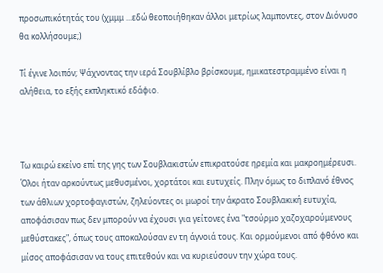προσωπικότητάς του (χμμμ ...εδώ θεοποιήθηκαν άλλοι μετρίως λαμποντες, στον Διόνυσο θα κολλήσουμε;)

Τί έγινε λοιπόν; Ψάχνοντας την ιερά Σουβλίβλο βρίσκουμε, ημικατεστραμμένο είναι η αλήθεια, το εξής εκπληκτικό εδάφιο.



Τω καιρώ εκείνο επί της γης των Σουβλακιστών επικρατούσε ηρεμία και μακροημέρευσι. Όλοι ήταν αρκούντως μεθυσμένοι, χορτάτοι και ευτυχείς. Πλην όμως το διπλανό έθνος των άθλιων χορτοφαγιστών, ζηλεύοντες οι μωροί την άκρατο Σουβλακική ευτυχία, αποφάσισαν πως δεν μπορούν να έχουσι για γείτονες ένα "τσούρμο χαζοχαρούμενους μεθύστακες", όπως τους αποκαλούσαν εν τη άγνοιά τους. Και ορμούμενοι από φθόνο και μίσος αποφάσισαν να τους επιτεθούν και να κυριεύσουν την χώρα τους.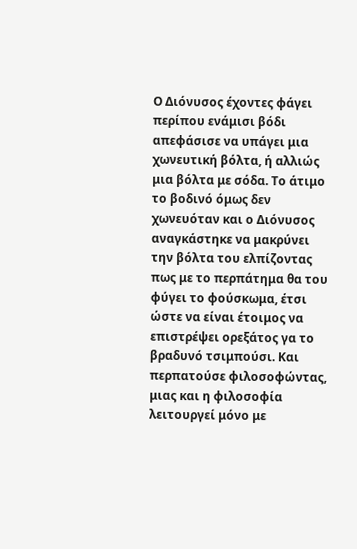Ο Διόνυσος έχοντες φάγει περίπου ενάμισι βόδι απεφάσισε να υπάγει μια χωνευτική βόλτα, ή αλλιώς μια βόλτα με σόδα. Το άτιμο το βοδινό όμως δεν χωνευόταν και ο Διόνυσος αναγκάστηκε να μακρύνει την βόλτα του ελπίζοντας πως με το περπάτημα θα του φύγει το φούσκωμα, έτσι ώστε να είναι έτοιμος να επιστρέψει ορεξάτος γα το βραδυνό τσιμπούσι. Και περπατούσε φιλοσοφώντας, μιας και η φιλοσοφία λειτουργεί μόνο με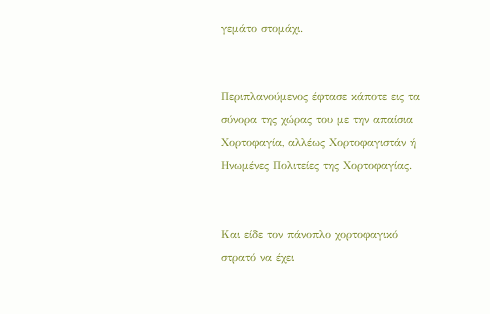γεμάτο στομάχι.


Περιπλανούμενος έφτασε κάποτε εις τα σύνορα της χώρας του με την απαίσια Χορτοφαγία, αλλέως Χορτοφαγιστάν ή Ηνωμένες Πολιτείες της Χορτοφαγίας.


Και είδε τον πάνοπλο χορτοφαγικό στρατό να έχει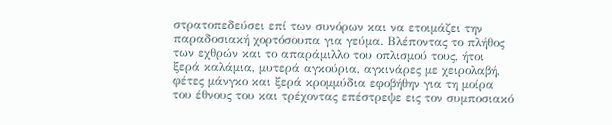στρατοπεδεύσει επί των συνόρων και να ετοιμάζει την παραδοσιακή χορτόσουπα για γεύμα. Βλέποντας το πλήθος των εχθρών και το απαράμιλλο του οπλισμού τους, ήτοι ξερά καλάμια, μυτερά αγκούρια, αγκινάρες με χειρολαβή, φέτες μάνγκο και ξερά κρομμύδια εφοβήθην για τη μοίρα του έθνους του και τρέχοντας επέστρεψε εις τον συμποσιακό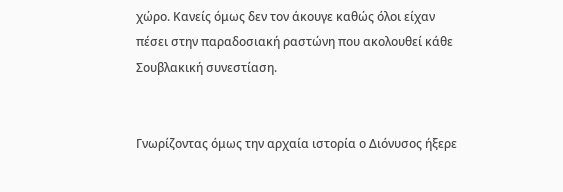χώρο. Κανείς όμως δεν τον άκουγε καθώς όλοι είχαν πέσει στην παραδοσιακή ραστώνη που ακολουθεί κάθε Σουβλακική συνεστίαση.


Γνωρίζοντας όμως την αρχαία ιστορία ο Διόνυσος ήξερε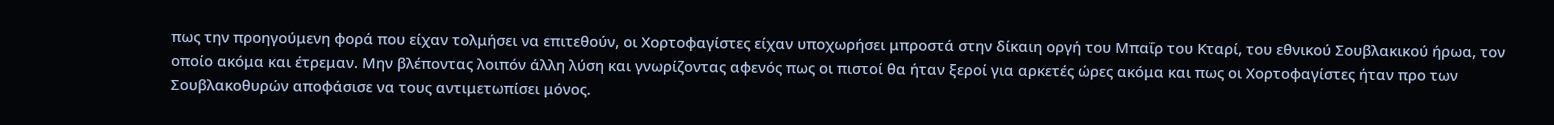πως την προηγούμενη φορά που είχαν τολμήσει να επιτεθούν, οι Χορτοφαγίστες είχαν υποχωρήσει μπροστά στην δίκαιη οργή του Μπαΐρ του Κταρί, του εθνικού Σουβλακικού ήρωα, τον οποίο ακόμα και έτρεμαν. Μην βλέποντας λοιπόν άλλη λύση και γνωρίζοντας αφενός πως οι πιστοί θα ήταν ξεροί για αρκετές ώρες ακόμα και πως οι Χορτοφαγίστες ήταν προ των Σουβλακοθυρών αποφάσισε να τους αντιμετωπίσει μόνος.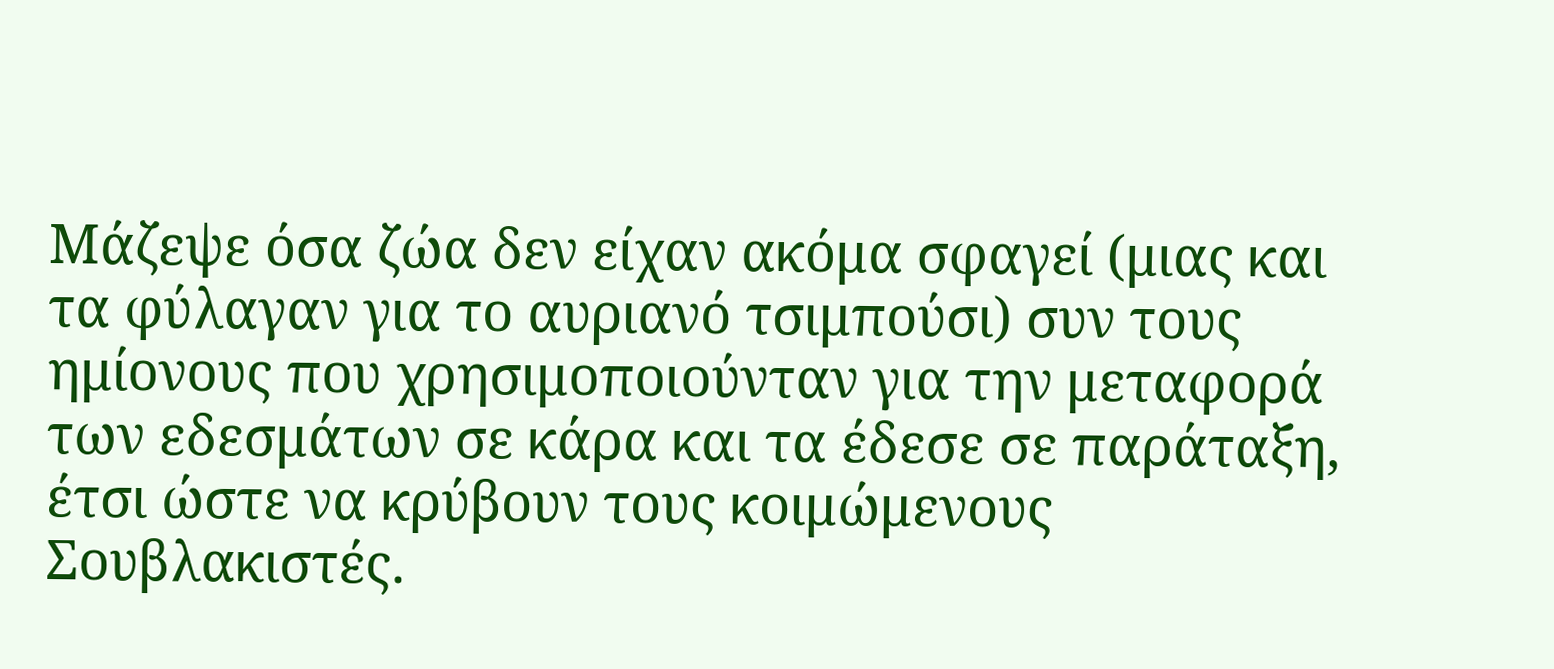Μάζεψε όσα ζώα δεν είχαν ακόμα σφαγεί (μιας και τα φύλαγαν για το αυριανό τσιμπούσι) συν τους ημίονους που χρησιμοποιούνταν για την μεταφορά των εδεσμάτων σε κάρα και τα έδεσε σε παράταξη, έτσι ώστε να κρύβουν τους κοιμώμενους Σουβλακιστές.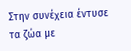Στην συνέχεια έντυσε τα ζώα με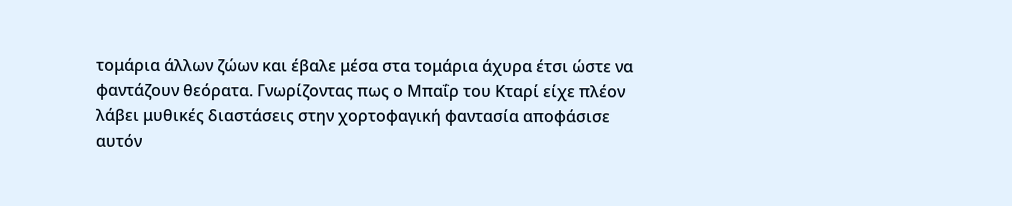τομάρια άλλων ζώων και έβαλε μέσα στα τομάρια άχυρα έτσι ώστε να φαντάζουν θεόρατα. Γνωρίζοντας πως ο Μπαΐρ του Κταρί είχε πλέον λάβει μυθικές διαστάσεις στην χορτοφαγική φαντασία αποφάσισε αυτόν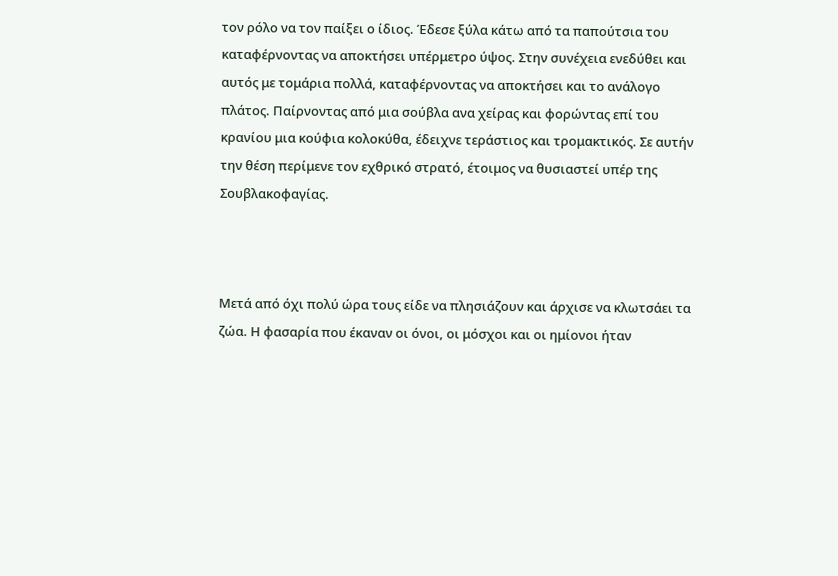τον ρόλο να τον παίξει ο ίδιος. Έδεσε ξύλα κάτω από τα παπούτσια του καταφέρνοντας να αποκτήσει υπέρμετρο ύψος. Στην συνέχεια ενεδύθει και αυτός με τομάρια πολλά, καταφέρνοντας να αποκτήσει και το ανάλογο πλάτος. Παίρνοντας από μια σούβλα ανα χείρας και φορώντας επί του κρανίου μια κούφια κολοκύθα, έδειχνε τεράστιος και τρομακτικός. Σε αυτήν την θέση περίμενε τον εχθρικό στρατό, έτοιμος να θυσιαστεί υπέρ της Σουβλακοφαγίας.



Μετά από όχι πολύ ώρα τους είδε να πλησιάζουν και άρχισε να κλωτσάει τα ζώα. Η φασαρία που έκαναν οι όνοι, οι μόσχοι και οι ημίονοι ήταν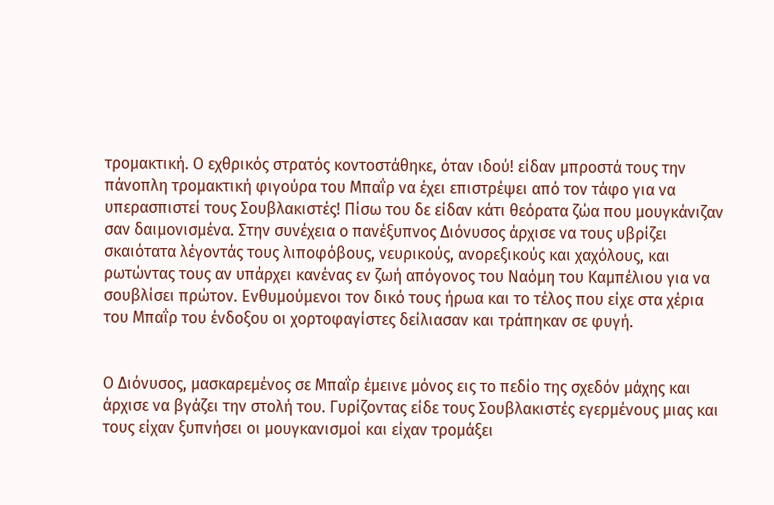τρομακτική. Ο εχθρικός στρατός κοντοστάθηκε, όταν ιδού! είδαν μπροστά τους την πάνοπλη τρομακτική φιγούρα του Μπαΐρ να έχει επιστρέψει από τον τάφο για να υπερασπιστεί τους Σουβλακιστές! Πίσω του δε είδαν κάτι θεόρατα ζώα που μουγκάνιζαν σαν δαιμονισμένα. Στην συνέχεια ο πανέξυπνος Διόνυσος άρχισε να τους υβρίζει σκαιότατα λέγοντάς τους λιποφόβους, νευρικούς, ανορεξικούς και χαχόλους, και ρωτώντας τους αν υπάρχει κανένας εν ζωή απόγονος του Ναόμη του Καμπέλιου για να σουβλίσει πρώτον. Ενθυμούμενοι τον δικό τους ήρωα και το τέλος που είχε στα χέρια του Μπαΐρ του ένδοξου οι χορτοφαγίστες δείλιασαν και τράπηκαν σε φυγή.


Ο Διόνυσος, μασκαρεμένος σε Μπαΐρ έμεινε μόνος εις το πεδίο της σχεδόν μάχης και άρχισε να βγάζει την στολή του. Γυρίζοντας είδε τους Σουβλακιστές εγερμένους μιας και τους είχαν ξυπνήσει οι μουγκανισμοί και είχαν τρομάξει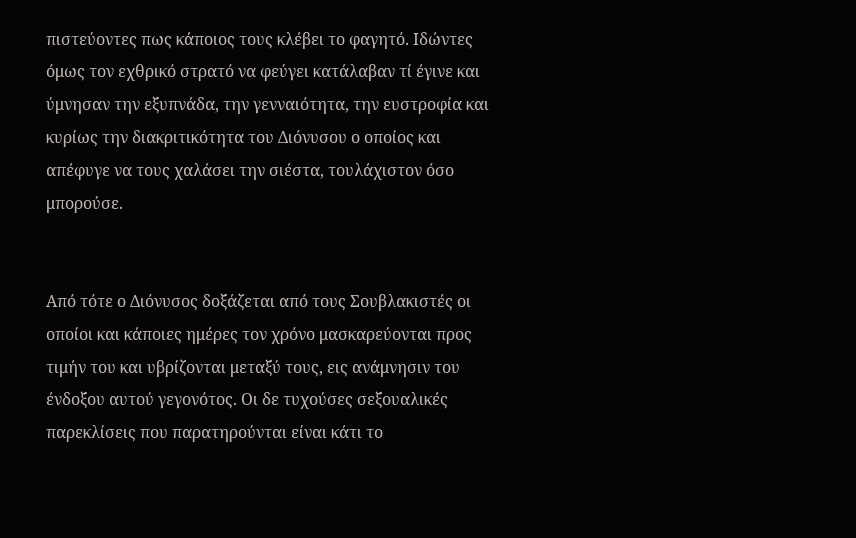πιστεύοντες πως κάποιος τους κλέβει το φαγητό. Ιδώντες όμως τον εχθρικό στρατό να φεύγει κατάλαβαν τί έγινε και ύμνησαν την εξυπνάδα, την γενναιότητα, την ευστροφία και κυρίως την διακριτικότητα του Διόνυσου ο οποίος και απέφυγε να τους χαλάσει την σιέστα, τουλάχιστον όσο μπορούσε.


Από τότε ο Διόνυσος δοξάζεται από τους Σουβλακιστές οι οποίοι και κάποιες ημέρες τον χρόνο μασκαρεύονται προς τιμήν του και υβρίζονται μεταξύ τους, εις ανάμνησιν του ένδοξου αυτού γεγονότος. Οι δε τυχούσες σεξουαλικές παρεκλίσεις που παρατηρούνται είναι κάτι το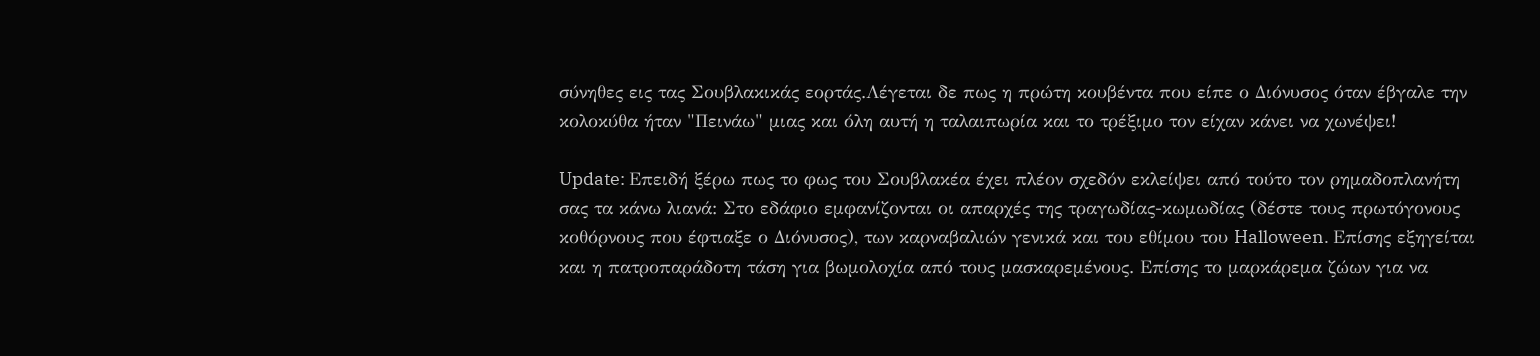σύνηθες εις τας Σουβλακικάς εορτάς.Λέγεται δε πως η πρώτη κουβέντα που είπε ο Διόνυσος όταν έβγαλε την κολοκύθα ήταν "Πεινάω" μιας και όλη αυτή η ταλαιπωρία και το τρέξιμο τον είχαν κάνει να χωνέψει!

Update: Επειδή ξέρω πως το φως του Σουβλακέα έχει πλέον σχεδόν εκλείψει από τούτο τον ρημαδοπλανήτη σας τα κάνω λιανά: Στο εδάφιο εμφανίζονται οι απαρχές της τραγωδίας-κωμωδίας (δέστε τους πρωτόγονους κοθόρνους που έφτιαξε ο Διόνυσος), των καρναβαλιών γενικά και του εθίμου του Halloween. Επίσης εξηγείται και η πατροπαράδοτη τάση για βωμολοχία από τους μασκαρεμένους. Επίσης το μαρκάρεμα ζώων για να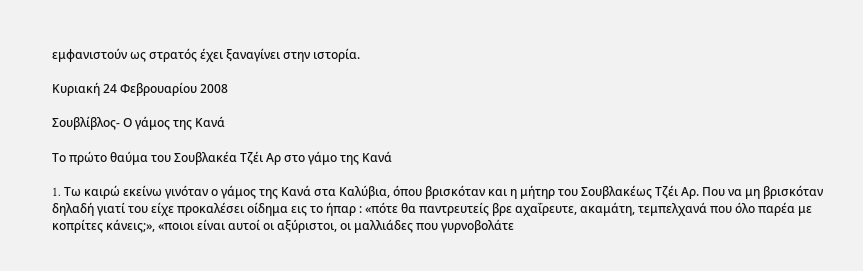εμφανιστούν ως στρατός έχει ξαναγίνει στην ιστορία.

Κυριακή 24 Φεβρουαρίου 2008

Σουβλίβλος- Ο γάμος της Κανά

Το πρώτο θαύμα του Σουβλακέα Τζέι Αρ στο γάμο της Kανά

1. Tω καιρώ εκείνω γινόταν ο γάμος της Kανά στα Καλύβια, όπου βρισκόταν και η μήτηρ του Σουβλακέως Τζέι Αρ. Που να μη βρισκόταν δηλαδή γιατί του είχε προκαλέσει οίδημα εις το ήπαρ : «πότε θα παντρευτείς βρε αχαΐρευτε, ακαμάτη, τεμπελχανά που όλο παρέα με κοπρίτες κάνεις;», «ποιοι είναι αυτοί οι αξύριστοι, οι μαλλιάδες που γυρνοβολάτε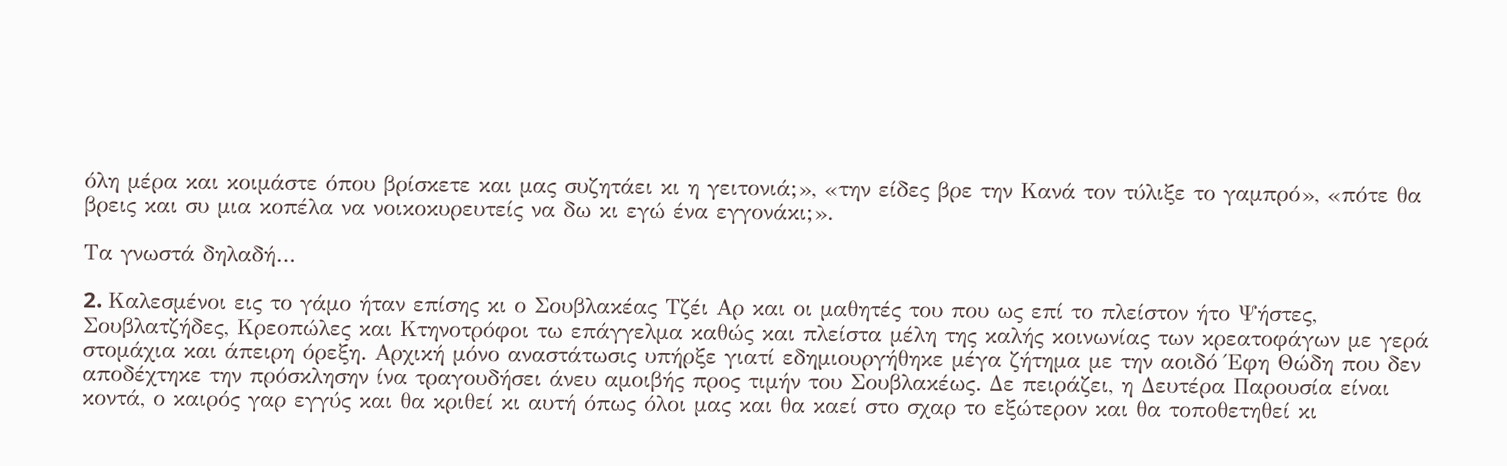όλη μέρα και κοιμάστε όπου βρίσκετε και μας συζητάει κι η γειτονιά;», «την είδες βρε την Κανά τον τύλιξε το γαμπρό», «πότε θα βρεις και συ μια κοπέλα να νοικοκυρευτείς να δω κι εγώ ένα εγγονάκι;».

Τα γνωστά δηλαδή…

2. Kαλεσμένοι εις το γάμο ήταν επίσης κι ο Σουβλακέας Τζέι Αρ και οι μαθητές του που ως επί το πλείστον ήτο Ψήστες, Σουβλατζήδες, Κρεοπώλες και Κτηνοτρόφοι τω επάγγελμα καθώς και πλείστα μέλη της καλής κοινωνίας των κρεατοφάγων με γερά στομάχια και άπειρη όρεξη. Αρχική μόνο αναστάτωσις υπήρξε γιατί εδημιουργήθηκε μέγα ζήτημα με την αοιδό Έφη Θώδη που δεν αποδέχτηκε την πρόσκλησην ίνα τραγουδήσει άνευ αμοιβής προς τιμήν του Σουβλακέως. Δε πειράζει, η Δευτέρα Παρουσία είναι κοντά, ο καιρός γαρ εγγύς και θα κριθεί κι αυτή όπως όλοι μας και θα καεί στο σχαρ το εξώτερον και θα τοποθετηθεί κι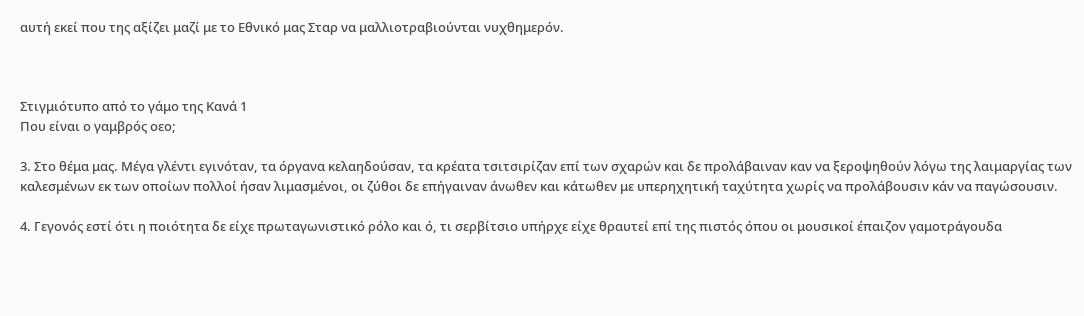αυτή εκεί που της αξίζει μαζί με το Εθνικό μας Σταρ να μαλλιοτραβιούνται νυχθημερόν.



Στιγμιότυπο από το γάμο της Κανά 1
Που είναι ο γαμβρός οεο;

3. Στο θέμα μας. Μέγα γλέντι εγινόταν, τα όργανα κελαηδούσαν, τα κρέατα τσιτσιρίζαν επί των σχαρών και δε προλάβαιναν καν να ξεροψηθούν λόγω της λαιμαργίας των καλεσμένων εκ των οποίων πολλοί ήσαν λιμασμένοι, οι ζύθοι δε επήγαιναν άνωθεν και κάτωθεν με υπερηχητική ταχύτητα χωρίς να προλάβουσιν κάν να παγώσουσιν.

4. Γεγονός εστί ότι η ποιότητα δε είχε πρωταγωνιστικό ρόλο και ό, τι σερβίτσιο υπήρχε είχε θραυτεί επί της πιστός όπου οι μουσικοί έπαιζον γαμοτράγουδα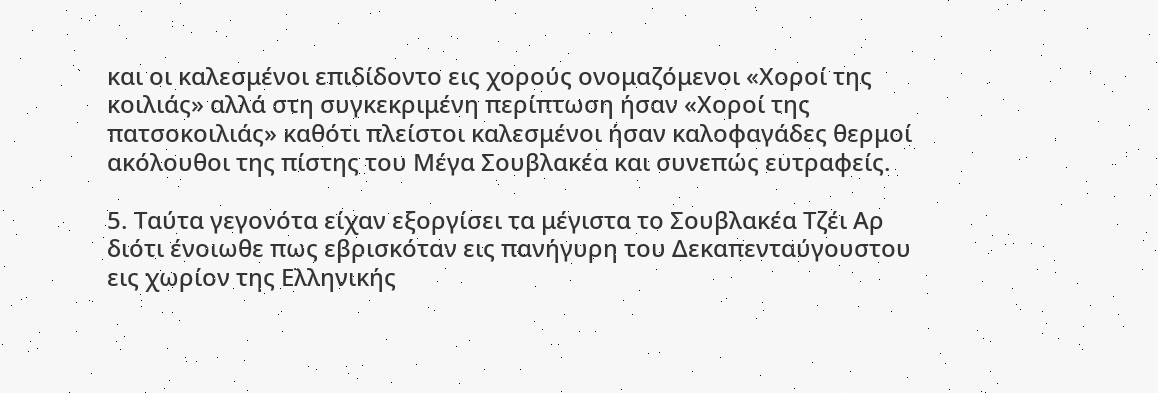και οι καλεσμένοι επιδίδοντο εις χορούς ονομαζόμενοι «Χοροί της κοιλιάς» αλλά στη συγκεκριμένη περίπτωση ήσαν «Χοροί της πατσοκοιλιάς» καθότι πλείστοι καλεσμένοι ήσαν καλοφαγάδες θερμοί ακόλουθοι της πίστης του Μέγα Σουβλακέα και συνεπώς ευτραφείς.

5. Ταύτα γεγονότα είχαν εξοργίσει τα μέγιστα το Σουβλακέα Τζέι Αρ διότι ένοιωθε πως εβρισκόταν εις πανήγυρη του Δεκαπενταύγουστου εις χωρίον της Ελληνικής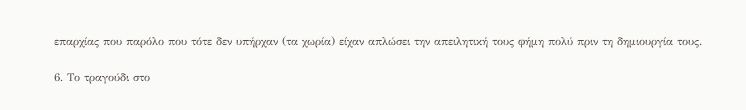επαρχίας που παρόλο που τότε δεν υπήρχαν (τα χωρία) είχαν απλώσει την απειλητική τους φήμη πολύ πριν τη δημιουργία τους.

6. Το τραγούδι στο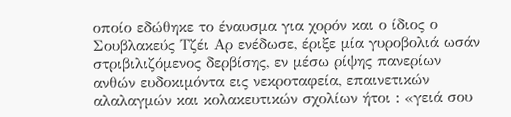οποίο εδώθηκε το έναυσμα για χορόν και ο ίδιος ο Σουβλακεύς Τζέι Αρ ενέδωσε, έριξε μία γυροβολιά ωσάν στριβιλιζόμενος δερβίσης, εν μέσω ρίψης πανερίων ανθών ευδοκιμόντα εις νεκροταφεία, επαινετικών αλαλαγμών και κολακευτικών σχολίων ήτοι : «γειά σου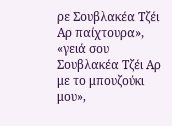ρε Σουβλακέα Τζέι Αρ παίχτουρα», «γειά σου Σουβλακέα Τζέι Αρ με το μπουζούκι μου»,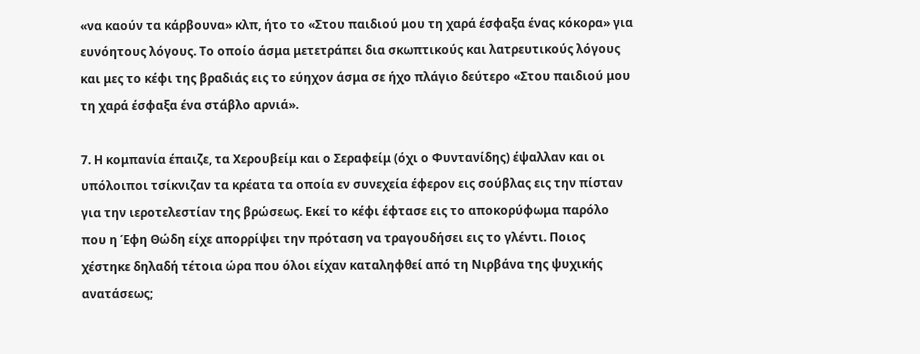«να καούν τα κάρβουνα» κλπ, ήτο το «Στου παιδιού μου τη χαρά έσφαξα ένας κόκορα» για ευνόητους λόγους. Το οποίο άσμα μετετράπει δια σκωπτικούς και λατρευτικούς λόγους και μες το κέφι της βραδιάς εις το εύηχον άσμα σε ήχο πλάγιο δεύτερο «Στου παιδιού μου τη χαρά έσφαξα ένα στάβλο αρνιά».

7. Η κομπανία έπαιζε, τα Χερουβείμ και ο Σεραφείμ (όχι ο Φυντανίδης) έψαλλαν και οι υπόλοιποι τσίκνιζαν τα κρέατα τα οποία εν συνεχεία έφερον εις σούβλας εις την πίσταν για την ιεροτελεστίαν της βρώσεως. Εκεί το κέφι έφτασε εις το αποκορύφωμα παρόλο που η Έφη Θώδη είχε απορρίψει την πρόταση να τραγουδήσει εις το γλέντι. Ποιος χέστηκε δηλαδή τέτοια ώρα που όλοι είχαν καταληφθεί από τη Νιρβάνα της ψυχικής ανατάσεως;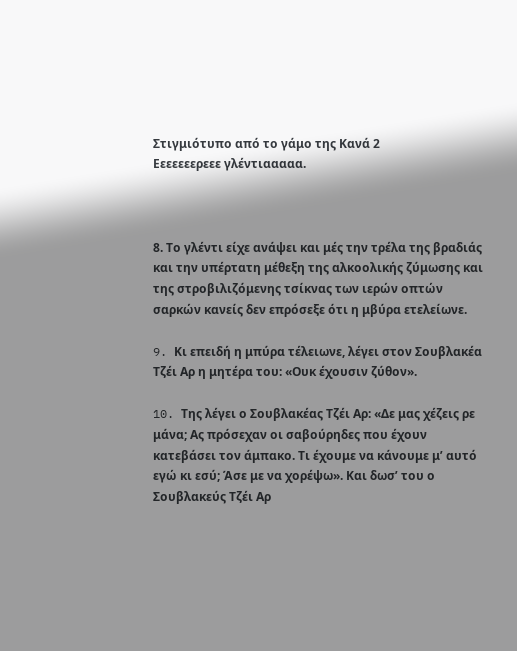Στιγμιότυπο από το γάμο της Κανά 2
Εεεεεεερεεε γλέντιααααα.



8. Το γλέντι είχε ανάψει και μές την τρέλα της βραδιάς και την υπέρτατη μέθεξη της αλκοολικής ζύμωσης και της στροβιλιζόμενης τσίκνας των ιερών οπτών σαρκών κανείς δεν επρόσεξε ότι η μβύρα ετελείωνε.

9. Kι επειδή η μπύρα τέλειωνε, λέγει στον Σουβλακέα Τζέι Αρ η μητέρα του: «Ουκ έχουσιν ζύθον».

10. Tης λέγει ο Σουβλακέας Τζέι Αρ: «Δε μας χέζεις ρε μάνα; Ας πρόσεχαν οι σαβούρηδες που έχουν κατεβάσει τον άμπακο. Τι έχουμε να κάνουμε μ’ αυτό εγώ κι εσύ; Άσε με να χορέψω». Και δωσ’ του ο Σουβλακεύς Τζέι Αρ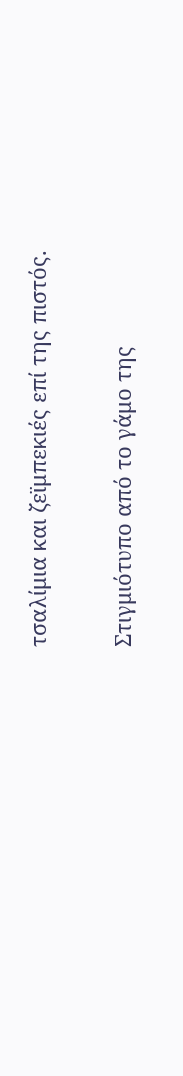τσαλίμια και ζεϊμπεκιές επί της πιστός.

Στιγμιότυπο από το γάμο της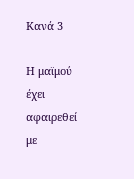Κανά 3

Η μαϊμού έχει αφαιρεθεί με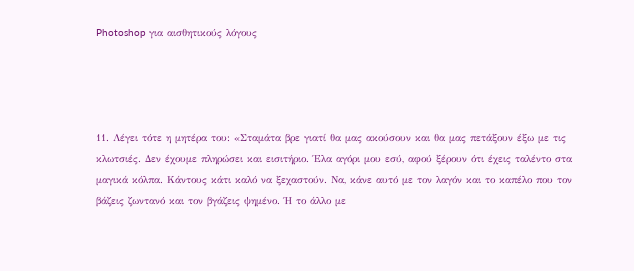Photoshop για αισθητικούς λόγους




11. Λέγει τότε η μητέρα του: «Σταμάτα βρε γιατί θα μας ακούσουν και θα μας πετάξουν έξω με τις κλωτσιές. Δεν έχουμε πληρώσει και εισιτήριο. Έλα αγόρι μου εσύ, αφού ξέρουν ότι έχεις ταλέντο στα μαγικά κόλπα. Κάντους κάτι καλό να ξεχαστούν. Να, κάνε αυτό με τον λαγόν και το καπέλο που τον βάζεις ζωντανό και τον βγάζεις ψημένο. Ή το άλλο με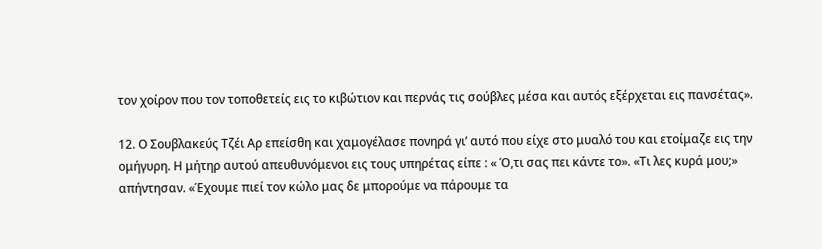τον χοίρον που τον τοποθετείς εις το κιβώτιον και περνάς τις σούβλες μέσα και αυτός εξέρχεται εις πανσέτας».

12. Ο Σουβλακεύς Τζέι Αρ επείσθη και χαμογέλασε πονηρά γι’ αυτό που είχε στο μυαλό του και ετοίμαζε εις την ομήγυρη. Η μήτηρ αυτού απευθυνόμενοι εις τους υπηρέτας είπε : « Ό,τι σας πει κάντε το». «Τι λες κυρά μου;» απήντησαν. «Έχουμε πιεί τον κώλο μας δε μπορούμε να πάρουμε τα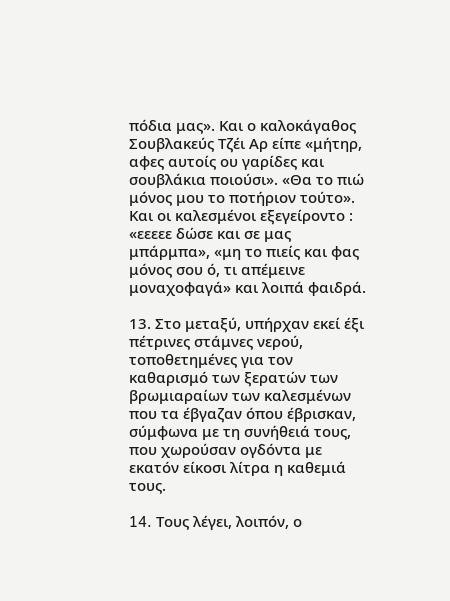πόδια μας». Και ο καλοκάγαθος Σουβλακεύς Τζέι Αρ είπε «μήτηρ, αφες αυτοίς ου γαρίδες και σουβλάκια ποιούσι». «Θα το πιώ μόνος μου το ποτήριον τούτο». Και οι καλεσμένοι εξεγείροντο : «εεεεε δώσε και σε μας μπάρμπα», «μη το πιείς και φας μόνος σου ό, τι απέμεινε μοναχοφαγά» και λοιπά φαιδρά.

13. Στο μεταξύ, υπήρχαν εκεί έξι πέτρινες στάμνες νερού, τοποθετημένες για τον καθαρισμό των ξερατών των βρωμιαραίων των καλεσμένων που τα έβγαζαν όπου έβρισκαν, σύμφωνα με τη συνήθειά τους, που χωρούσαν ογδόντα με εκατόν είκοσι λίτρα η καθεμιά τους.

14. Tους λέγει, λοιπόν, ο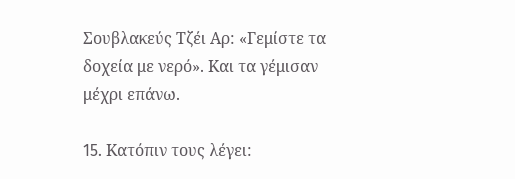Σουβλακεύς Τζέι Αρ: «Γεμίστε τα δοχεία με νερό». Kαι τα γέμισαν μέχρι επάνω.

15. Kατόπιν τους λέγει: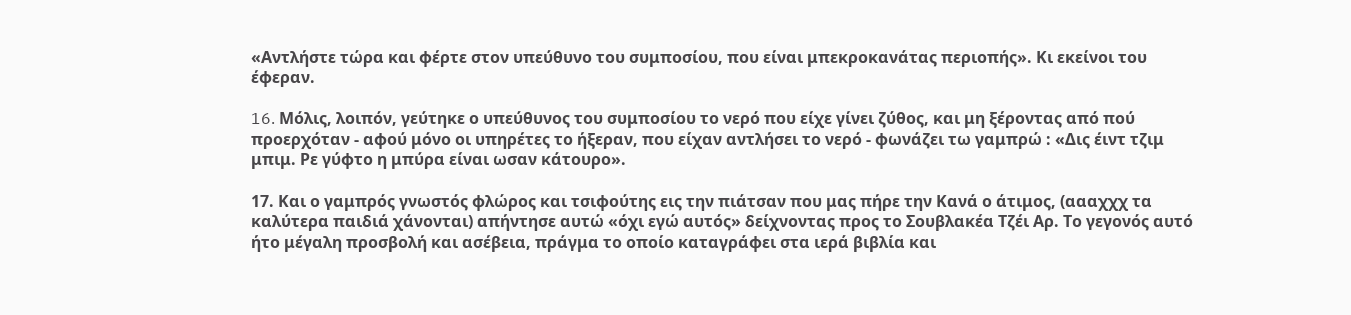«Αντλήστε τώρα και φέρτε στον υπεύθυνο του συμποσίου, που είναι μπεκροκανάτας περιοπής». Kι εκείνοι του έφεραν.

16. Mόλις, λοιπόν, γεύτηκε ο υπεύθυνος του συμποσίου το νερό που είχε γίνει ζύθος, και μη ξέροντας από πού προερχόταν - αφού μόνο οι υπηρέτες το ήξεραν, που είχαν αντλήσει το νερό - φωνάζει τω γαμπρώ : «Δις έιντ τζιμ μπιμ. Ρε γύφτο η μπύρα είναι ωσαν κάτουρο».

17. Και ο γαμπρός γνωστός φλώρος και τσιφούτης εις την πιάτσαν που μας πήρε την Κανά ο άτιμος, (αααχχχ τα καλύτερα παιδιά χάνονται) απήντησε αυτώ «όχι εγώ αυτός» δείχνοντας προς το Σουβλακέα Τζέι Αρ. Το γεγονός αυτό ήτο μέγαλη προσβολή και ασέβεια, πράγμα το οποίο καταγράφει στα ιερά βιβλία και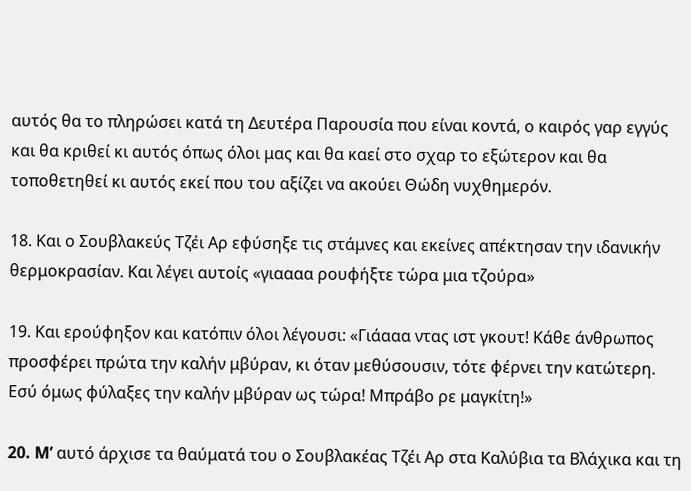αυτός θα το πληρώσει κατά τη Δευτέρα Παρουσία που είναι κοντά, ο καιρός γαρ εγγύς και θα κριθεί κι αυτός όπως όλοι μας και θα καεί στο σχαρ το εξώτερον και θα τοποθετηθεί κι αυτός εκεί που του αξίζει να ακούει Θώδη νυχθημερόν.

18. Και ο Σουβλακεύς Τζέι Αρ εφύσηξε τις στάμνες και εκείνες απέκτησαν την ιδανικήν θερμοκρασίαν. Και λέγει αυτοίς «γιαααα ρουφήξτε τώρα μια τζούρα»

19. Και ερούφηξον και κατόπιν όλοι λέγουσι: «Γιάααα ντας ιστ γκουτ! Κάθε άνθρωπος προσφέρει πρώτα την καλήν μβύραν, κι όταν μεθύσουσιν, τότε φέρνει την κατώτερη. Εσύ όμως φύλαξες την καλήν μβύραν ως τώρα! Μπράβο ρε μαγκίτη!»

20. M’ αυτό άρχισε τα θαύματά του ο Σουβλακέας Τζέι Αρ στα Καλύβια τα Βλάχικα και τη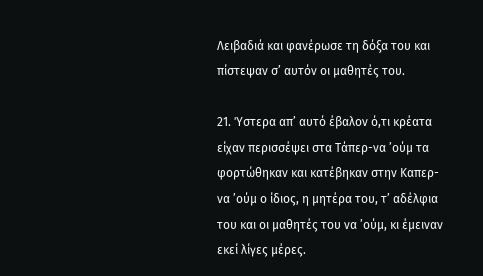Λειβαδιά και φανέρωσε τη δόξα του και πίστεψαν σ’ αυτόν οι μαθητές του.

21. Ύστερα απ’ αυτό έβαλον ό,τι κρέατα είχαν περισσέψει στα Τάπερ-να ’ούμ τα φορτώθηκαν και κατέβηκαν στην Kαπερ- να ’ούμ ο ίδιος, η μητέρα του, τ’ αδέλφια του και οι μαθητές του να ’ούμ, κι έμειναν εκεί λίγες μέρες.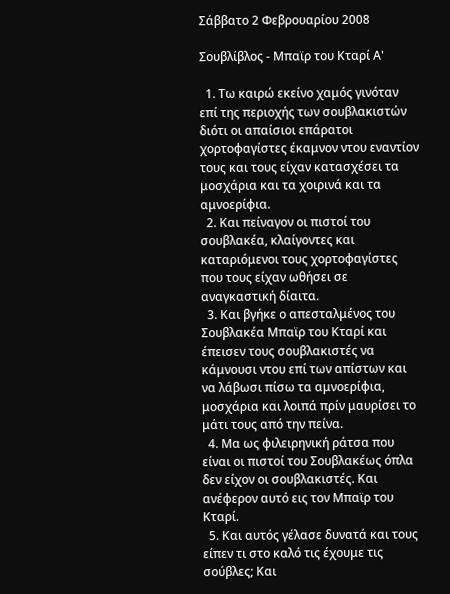Σάββατο 2 Φεβρουαρίου 2008

Σουβλίβλος - Μπαϊρ του Κταρί Α'

  1. Τω καιρώ εκείνο χαμός γινόταν επί της περιοχής των σουβλακιστών διότι οι απαίσιοι επάρατοι χορτοφαγίστες έκαμνον ντου εναντίον τους και τους είχαν κατασχέσει τα μοσχάρια και τα χοιρινά και τα αμνοερίφια.
  2. Και πείναγον οι πιστοί του σουβλακέα, κλαίγοντες και καταριόμενοι τους χορτοφαγίστες που τους είχαν ωθήσει σε αναγκαστική δίαιτα.
  3. Και βγήκε ο απεσταλμένος του Σουβλακέα Μπαϊρ του Κταρί και έπεισεν τους σουβλακιστές να κάμνουσι ντου επί των απίστων και να λάβωσι πίσω τα αμνοερίφια, μοσχάρια και λοιπά πρίν μαυρίσει το μάτι τους από την πείνα.
  4. Μα ως φιλειρηνική ράτσα που είναι οι πιστοί του Σουβλακέως όπλα δεν είχον οι σουβλακιστές. Και ανέφερον αυτό εις τον Μπαϊρ του Κταρί.
  5. Και αυτός γέλασε δυνατά και τους είπεν τι στο καλό τις έχουμε τις σούβλες; Και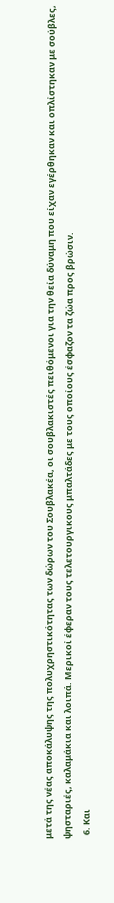μετά της νέας αποκάλυψης της πολυχρηστικότητας των δώρων του Σουβλακέα, οι σουβλακιστές πειθόμενοι για την θεία δύναμη που είχαν εγέρθηκαν και οπλίστηκαν με σούβλες, ψησταριές, καλαμάκια και λοιπά. Μερικοί έφεραν τους τελετουργικους μπαλτάδες με τους οποίους έσφαζον τα ζώα προς βρώσιν.
  6. Και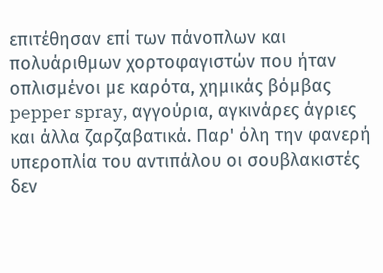επιτέθησαν επί των πάνοπλων και πολυάριθμων χορτοφαγιστών που ήταν οπλισμένοι με καρότα, χημικάς βόμβας pepper spray, αγγούρια, αγκινάρες άγριες και άλλα ζαρζαβατικά. Παρ' όλη την φανερή υπεροπλία του αντιπάλου οι σουβλακιστές δεν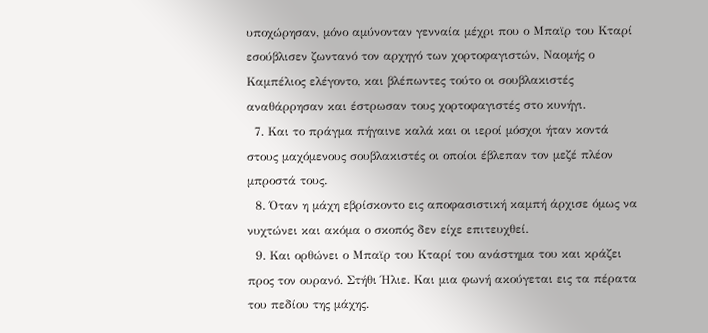υποχώρησαν, μόνο αμύνονταν γενναία μέχρι που ο Μπαϊρ του Κταρί εσούβλισεν ζωντανό τον αρχηγό των χορτοφαγιστών, Ναομής ο Καμπέλιος ελέγοντο, και βλέπωντες τούτο οι σουβλακιστές αναθάρρησαν και έστρωσαν τους χορτοφαγιστές στο κυνήγι.
  7. Και το πράγμα πήγαινε καλά και οι ιεροί μόσχοι ήταν κοντά στους μαχόμενους σουβλακιστές οι οποίοι έβλεπαν τον μεζέ πλέον μπροστά τους.
  8. Όταν η μάχη εβρίσκοντο εις αποφασιστική καμπή άρχισε όμως να νυχτώνει και ακόμα ο σκοπός δεν είχε επιτευχθεί.
  9. Και ορθώνει ο Μπαϊρ του Κταρί του ανάστημα του και κράζει προς τον ουρανό. Στήθι Ήλιε. Και μια φωνή ακούγεται εις τα πέρατα του πεδίου της μάχης.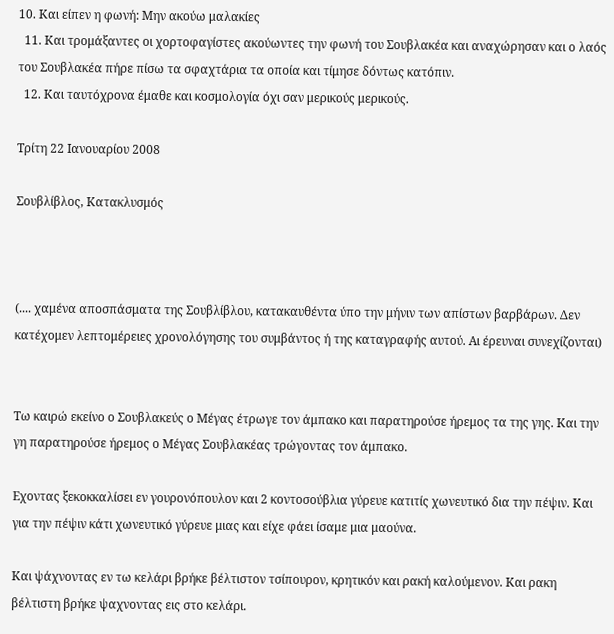10. Και είπεν η φωνή: Μην ακούω μαλακίες
  11. Και τρομάξαντες οι χορτοφαγίστες ακούωντες την φωνή του Σουβλακέα και αναχώρησαν και ο λαός του Σουβλακέα πήρε πίσω τα σφαχτάρια τα οποία και τίμησε δόντως κατόπιν.
  12. Και ταυτόχρονα έμαθε και κοσμολογία όχι σαν μερικούς μερικούς.

Τρίτη 22 Ιανουαρίου 2008

Σουβλίβλος, Κατακλυσμός



(.... χαμένα αποσπάσματα της Σουβλίβλου, κατακαυθέντα ύπο την μήνιν των απίστων βαρβάρων. Δεν κατέχομεν λεπτομέρειες χρονολόγησης του συμβάντος ή της καταγραφής αυτού. Αι έρευναι συνεχίζονται)


Τω καιρώ εκείνο ο Σουβλακεύς ο Μέγας έτρωγε τον άμπακο και παρατηρούσε ήρεμος τα της γης. Και την γη παρατηρούσε ήρεμος ο Μέγας Σουβλακέας τρώγοντας τον άμπακο.

Εχοντας ξεκοκκαλίσει εν γουρονόπουλον και 2 κοντοσούβλια γύρευε κατιτίς χωνευτικό δια την πέψιν. Και για την πέψιν κάτι χωνευτικό γύρευε μιας και είχε φάει ίσαμε μια μαούνα.

Και ψάχνοντας εν τω κελάρι βρήκε βέλτιστον τσίπουρον, κρητικόν και ρακή καλούμενον. Και ρακη βέλτιστη βρήκε ψαχνοντας εις στο κελάρι.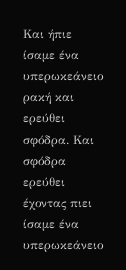Και ήπιε ίσαμε ένα υπερωκεάνειο ρακή και ερεύθει σφόδρα. Και σφόδρα ερεύθει έχοντας πιει ίσαμε ένα υπερωκεάνειο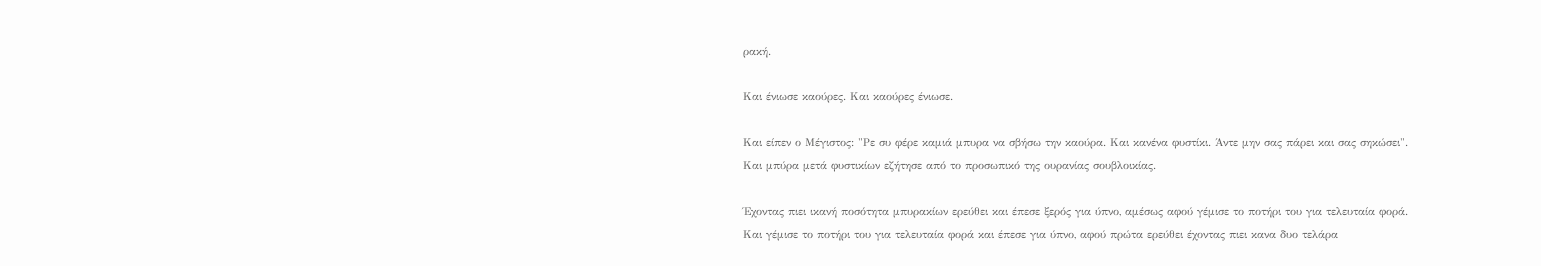ρακή.

Και ένιωσε καούρες. Και καούρες ένιωσε.

Και είπεν ο Μέγιστος: "Ρε συ φέρε καμιά μπυρα να σβήσω την καούρα. Και κανένα φυστίκι. Άντε μην σας πάρει και σας σηκώσει". Και μπύρα μετά φυστικίων εζήτησε από το προσωπικό της ουρανίας σουβλοικίας.

Έχοντας πιει ικανή ποσότητα μπυρακίων ερεύθει και έπεσε ξερός για ύπνο, αμέσως αφού γέμισε το ποτήρι του για τελευταία φορά. Και γέμισε το ποτήρι του για τελευταία φορά και έπεσε για ύπνο, αφού πρώτα ερεύθει έχοντας πιει κανα δυο τελάρα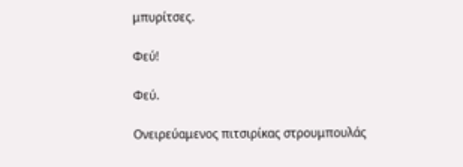μπυρίτσες.

Φεύ!

Φεύ.

Ονειρεύαμενος πιτσιρίκας στρουμπουλάς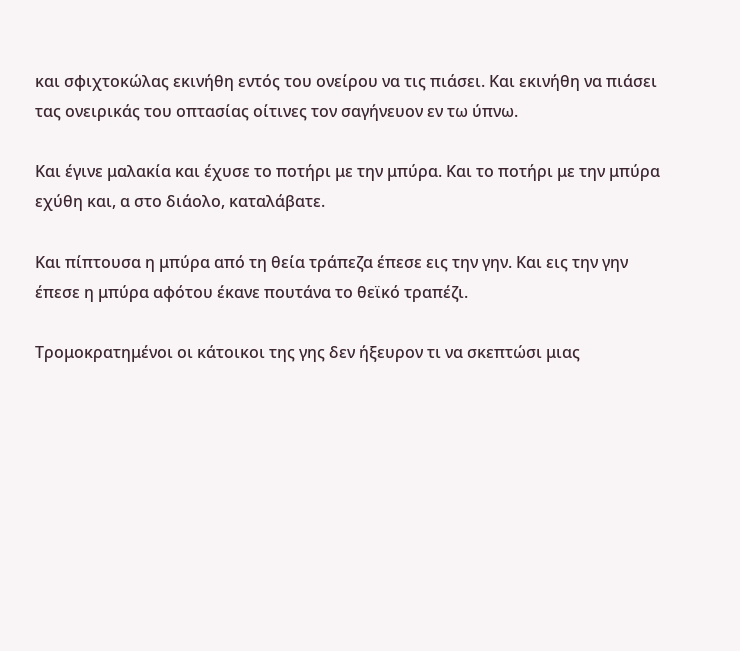και σφιχτοκώλας εκινήθη εντός του ονείρου να τις πιάσει. Και εκινήθη να πιάσει τας ονειρικάς του οπτασίας οίτινες τον σαγήνευον εν τω ύπνω.

Και έγινε μαλακία και έχυσε το ποτήρι με την μπύρα. Και το ποτήρι με την μπύρα εχύθη και, α στο διάολο, καταλάβατε.

Και πίπτουσα η μπύρα από τη θεία τράπεζα έπεσε εις την γην. Και εις την γην έπεσε η μπύρα αφότου έκανε πουτάνα το θεϊκό τραπέζι.

Τρομοκρατημένοι οι κάτοικοι της γης δεν ήξευρον τι να σκεπτώσι μιας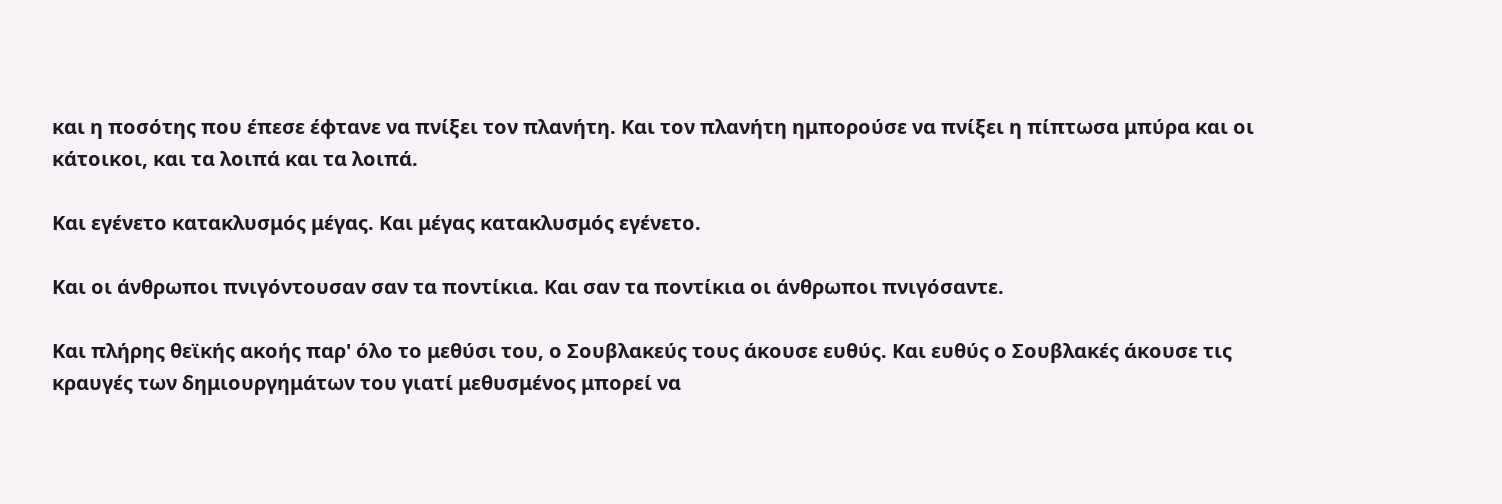και η ποσότης που έπεσε έφτανε να πνίξει τον πλανήτη. Και τον πλανήτη ημπορούσε να πνίξει η πίπτωσα μπύρα και οι κάτοικοι, και τα λοιπά και τα λοιπά.

Και εγένετο κατακλυσμός μέγας. Και μέγας κατακλυσμός εγένετο.

Και οι άνθρωποι πνιγόντουσαν σαν τα ποντίκια. Και σαν τα ποντίκια οι άνθρωποι πνιγόσαντε.

Και πλήρης θεϊκής ακοής παρ' όλο το μεθύσι του, ο Σουβλακεύς τους άκουσε ευθύς. Και ευθύς ο Σουβλακές άκουσε τις κραυγές των δημιουργημάτων του γιατί μεθυσμένος μπορεί να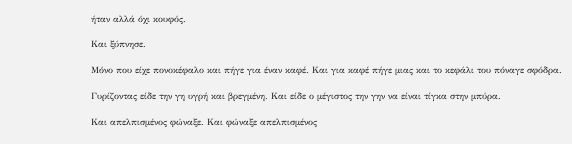ήταν αλλά όχι κουφός.

Και ξύπνησε.

Μόνο που είχε πονοκέφαλο και πήγε για έναν καφέ. Και για καφέ πήγε μιας και το κεφάλι του πόναγε σφόδρα.

Γυρίζοντας είδε την γη υγρή και βρεγμένη. Και είδε ο μέγιστος την γην να είναι τίγκα στην μπύρα.

Και απελπισμένος φώναξε. Και φώναξε απελπισμένος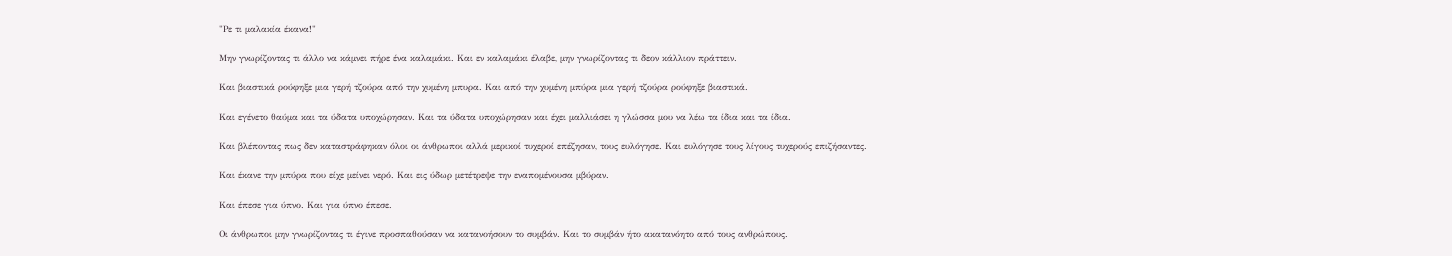"Ρε τι μαλακία έκανα!"

Μην γνωρίζοντας τι άλλο να κάμνει πήρε ένα καλαμάκι. Και εν καλαμάκι έλαβε, μην γνωρίζοντας τι δεον κάλλιον πράττειν.

Και βιαστικά ρούφηξε μια γερή τζούρα από την χυμένη μπυρα. Και από την χυμένη μπύρα μια γερή τζούρα ρούφηξε βιαστικά.

Και εγένετο θαύμα και τα ύδατα υποχώρησαν. Και τα ύδατα υποχώρησαν και έχει μαλλιάσει η γλώσσα μου να λέω τα ίδια και τα ίδια.

Και βλέποντας πως δεν καταστράφηκαν όλοι οι άνθρωποι αλλά μερικοί τυχεροί επέζησαν, τους ευλόγησε. Και ευλόγησε τους λίγους τυχερούς επιζήσαντες.

Και έκανε την μπύρα που είχε μείνει νερό. Και εις ύδωρ μετέτρεψε την εναπομένουσα μβύραν.

Και έπεσε για ύπνο. Και για ύπνο έπεσε.

Οι άνθρωποι μην γνωρίζοντας τι έγινε προσπαθούσαν να κατανοήσουν το συμβάν. Και το συμβάν ήτο ακατανόητο από τους ανθρώπους.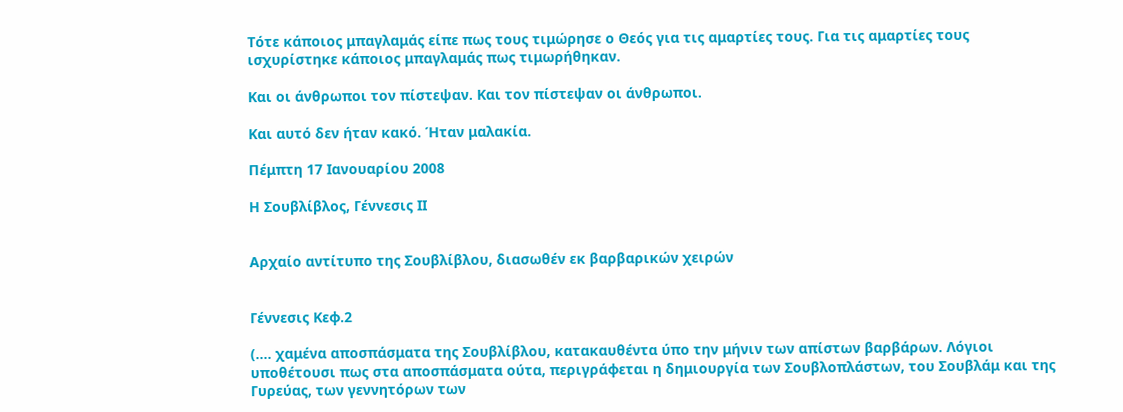Τότε κάποιος μπαγλαμάς είπε πως τους τιμώρησε ο Θεός για τις αμαρτίες τους. Για τις αμαρτίες τους ισχυρίστηκε κάποιος μπαγλαμάς πως τιμωρήθηκαν.

Και οι άνθρωποι τον πίστεψαν. Και τον πίστεψαν οι άνθρωποι.

Και αυτό δεν ήταν κακό. Ήταν μαλακία.

Πέμπτη 17 Ιανουαρίου 2008

Η Σουβλίβλος, Γέννεσις ΙΙ


Αρχαίο αντίτυπο της Σουβλίβλου, διασωθέν εκ βαρβαρικών χειρών


Γέννεσις Κεφ.2

(.... χαμένα αποσπάσματα της Σουβλίβλου, κατακαυθέντα ύπο την μήνιν των απίστων βαρβάρων. Λόγιοι υποθέτουσι πως στα αποσπάσματα ούτα, περιγράφεται η δημιουργία των Σουβλοπλάστων, του Σουβλάμ και της Γυρεύας, των γεννητόρων των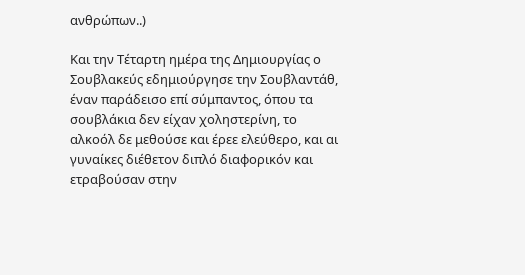ανθρώπων..)

Και την Τέταρτη ημέρα της Δημιουργίας ο Σουβλακεύς εδημιούργησε την Σουβλαντάθ, έναν παράδεισο επί σύμπαντος, όπου τα σουβλάκια δεν είχαν χοληστερίνη, το αλκοόλ δε μεθούσε και έρεε ελεύθερο, και αι γυναίκες διέθετον διπλό διαφορικόν και ετραβούσαν στην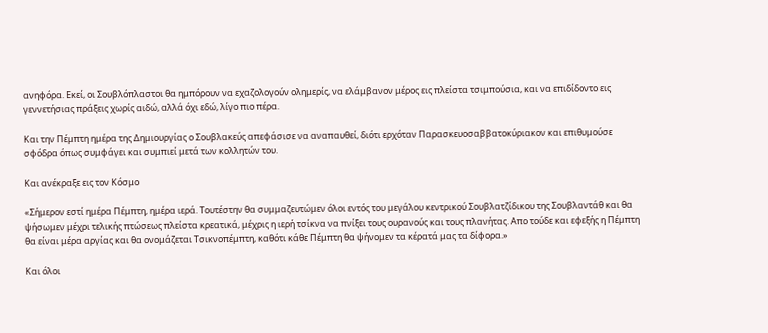ανηφόρα. Εκεί, οι Σουβλόπλαστοι θα ημπόρουν να εχαζολογούν ολημερίς, να ελάμβανον μέρος εις πλείστα τσιμπούσια, και να επιδίδοντο εις γεννετήσιας πράξεις χωρίς αιδώ, αλλά όχι εδώ, λίγο πιο πέρα.

Και την Πέμπτη ημέρα της Δημιουργίας ο Σουβλακεύς απεφάσισε να αναπαυθεί, διότι ερχόταν Παρασκευοσαββατοκύριακον και επιθυμούσε σφόδρα όπως συμφάγει και συμπιεί μετά των κολλητών του.

Και ανέκραξε εις τον Κόσμο

«Σήμερον εστί ημέρα Πέμπτη, ημέρα ιερά. Τουτέστην θα συμμαζευτώμεν όλοι εντός του μεγάλου κεντρικού Σουβλατζίδικου της Σουβλαντάθ και θα ψήσωμεν μέχρι τελικής πτώσεως πλείστα κρεατικά, μέχρις η ιερή τσίκνα να πνίξει τους ουρανούς και τους πλανήτας. Απο τούδε και εφεξής η Πέμπτη θα είναι μέρα αργίας και θα ονομάζεται Τσικνοπέμπτη, καθότι κάθε Πέμπτη θα ψήνομεν τα κέρατά μας τα δίφορα.»

Και όλοι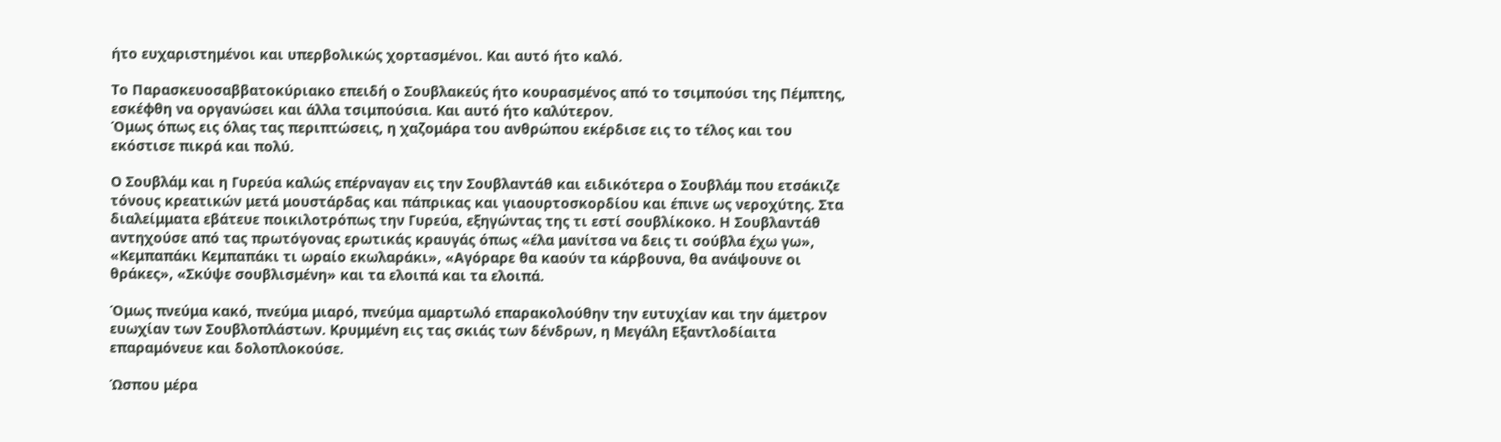ήτο ευχαριστημένοι και υπερβολικώς χορτασμένοι. Και αυτό ήτο καλό.

Το Παρασκευοσαββατοκύριακο επειδή ο Σουβλακεύς ήτο κουρασμένος από το τσιμπούσι της Πέμπτης, εσκέφθη να οργανώσει και άλλα τσιμπούσια. Και αυτό ήτο καλύτερον.
Όμως όπως εις όλας τας περιπτώσεις, η χαζομάρα του ανθρώπου εκέρδισε εις το τέλος και του εκόστισε πικρά και πολύ.

Ο Σουβλάμ και η Γυρεύα καλώς επέρναγαν εις την Σουβλαντάθ και ειδικότερα ο Σουβλάμ που ετσάκιζε τόνους κρεατικών μετά μουστάρδας και πάπρικας και γιαουρτοσκορδίου και έπινε ως νεροχύτης. Στα διαλείμματα εβάτευε ποικιλοτρόπως την Γυρεύα, εξηγώντας της τι εστί σουβλίκοκο. Η Σουβλαντάθ αντηχούσε από τας πρωτόγονας ερωτικάς κραυγάς όπως «έλα μανίτσα να δεις τι σούβλα έχω γω», «Κεμπαπάκι Κεμπαπάκι τι ωραίο εκωλαράκι», «Αγόραρε θα καούν τα κάρβουνα, θα ανάψουνε οι θράκες», «Σκύψε σουβλισμένη» και τα ελοιπά και τα ελοιπά.

Όμως πνεύμα κακό, πνεύμα μιαρό, πνεύμα αμαρτωλό επαρακολούθην την ευτυχίαν και την άμετρον ευωχίαν των Σουβλοπλάστων. Κρυμμένη εις τας σκιάς των δένδρων, η Μεγάλη Εξαντλοδίαιτα επαραμόνευε και δολοπλοκούσε.

Ώσπου μέρα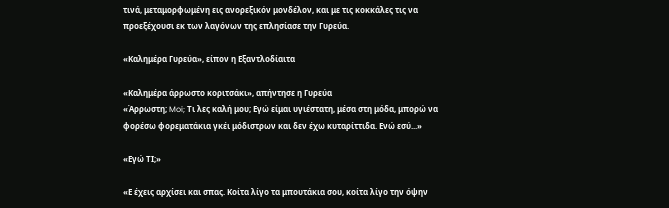τινά, μεταμορφωμένη εις ανορεξικόν μονδέλον, και με τις κοκκάλες τις να προεξέχουσι εκ των λαγόνων της επλησίασε την Γυρεύα.

«Καλημέρα Γυρεύα», είπον η Εξαντλοδίαιτα

«Καλημέρα άρρωστο κοριτσάκι», απήντησε η Γυρεύα
«Άρρωστη; Moi; Τι λες καλή μου; Εγώ είμαι υγιέστατη, μέσα στη μόδα, μπορώ να φορέσω φορεματάκια γκέι μόδιστρων και δεν έχω κυταρίττιδα. Ενώ εσύ...»

«Εγώ ΤΙ;»

«Ε έχεις αρχίσει και σπας. Κοίτα λίγο τα μπουτάκια σου, κοίτα λίγο την όψην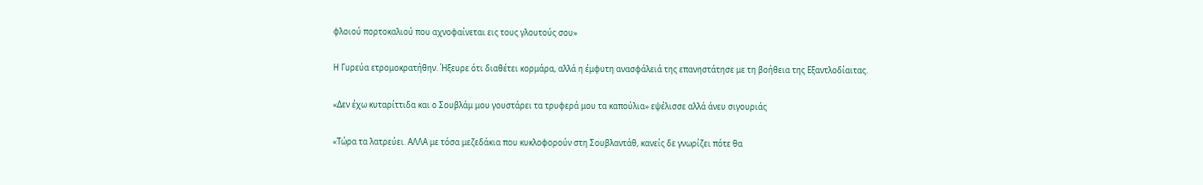φλοιού πορτοκαλιού που αχνοφαίνεται εις τους γλουτούς σου»

Η Γυρεύα ετρομοκρατήθην. Ήξευρε ότι διαθέτει κορμάρα, αλλά η έμφυτη ανασφάλειά της επανηστάτησε με τη βοήθεια της Εξαντλοδίαιτας.

«Δεν έχω κυταρίττιδα και ο Σουβλάμ μου γουστάρει τα τρυφερά μου τα καπούλια» εψέλισσε αλλά άνευ σιγουριάς

«Τώρα τα λατρεύει. ΑΛΛΑ με τόσα μεζεδάκια που κυκλοφορούν στη Σουβλαντάθ, κανείς δε γνωρίζει πότε θα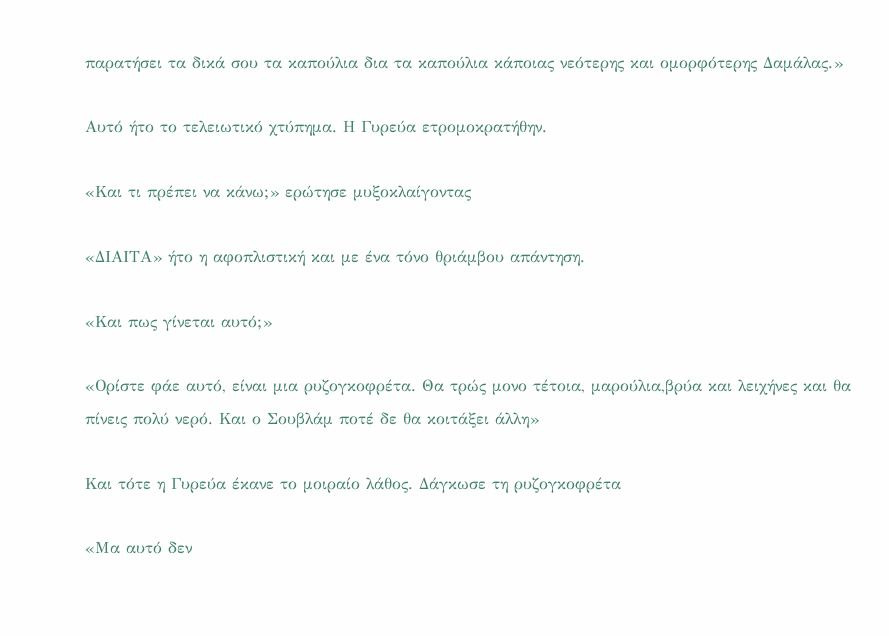παρατήσει τα δικά σου τα καπούλια δια τα καπούλια κάποιας νεότερης και ομορφότερης Δαμάλας.»

Αυτό ήτο το τελειωτικό χτύπημα. Η Γυρεύα ετρομοκρατήθην.

«Και τι πρέπει να κάνω;» ερώτησε μυξοκλαίγοντας

«ΔΙΑΙΤΑ» ήτο η αφοπλιστική και με ένα τόνο θριάμβου απάντηση.

«Και πως γίνεται αυτό;»

«Ορίστε φάε αυτό, είναι μια ρυζογκοφρέτα. Θα τρώς μονο τέτοια, μαρούλια,βρύα και λειχήνες και θα πίνεις πολύ νερό. Και ο Σουβλάμ ποτέ δε θα κοιτάξει άλλη»

Και τότε η Γυρεύα έκανε το μοιραίο λάθος. Δάγκωσε τη ρυζογκοφρέτα

«Μα αυτό δεν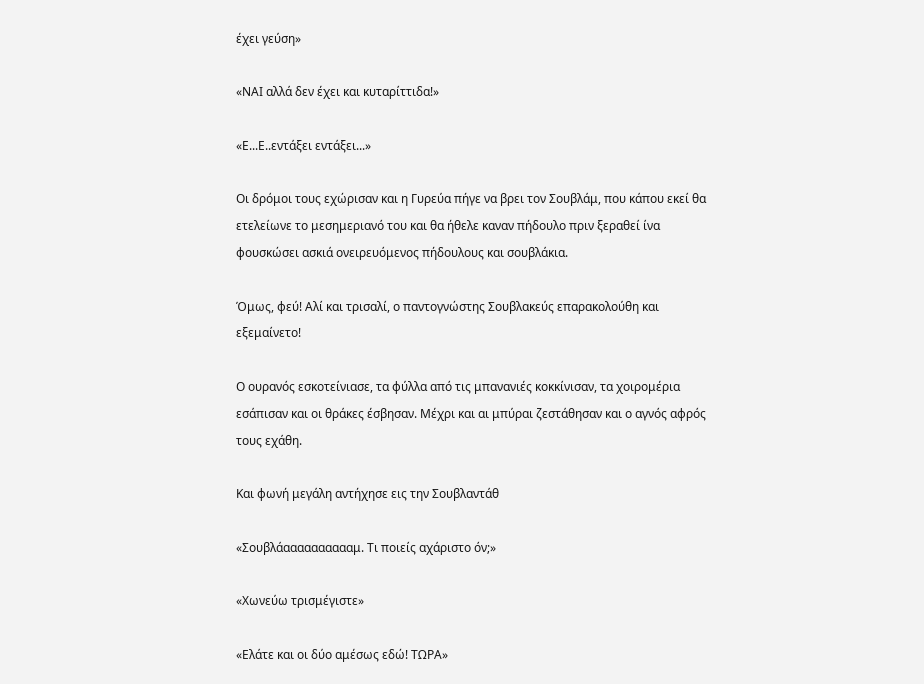έχει γεύση»

«ΝΑΙ αλλά δεν έχει και κυταρίττιδα!»

«Ε...Ε..εντάξει εντάξει...»

Οι δρόμοι τους εχώρισαν και η Γυρεύα πήγε να βρει τον Σουβλάμ, που κάπου εκεί θα ετελείωνε το μεσημεριανό του και θα ήθελε καναν πήδουλο πριν ξεραθεί ίνα φουσκώσει ασκιά ονειρευόμενος πήδουλους και σουβλάκια.

Όμως, φεύ! Αλί και τρισαλί, ο παντογνώστης Σουβλακεύς επαρακολούθη και εξεμαίνετο!

Ο ουρανός εσκοτείνιασε, τα φύλλα από τις μπανανιές κοκκίνισαν, τα χοιρομέρια εσάπισαν και οι θράκες έσβησαν. Μέχρι και αι μπύραι ζεστάθησαν και ο αγνός αφρός τους εχάθη.

Και φωνή μεγάλη αντήχησε εις την Σουβλαντάθ

«Σουβλάααααααααααμ. Τι ποιείς αχάριστο όν;»

«Χωνεύω τρισμέγιστε»

«Ελάτε και οι δύο αμέσως εδώ! ΤΩΡΑ»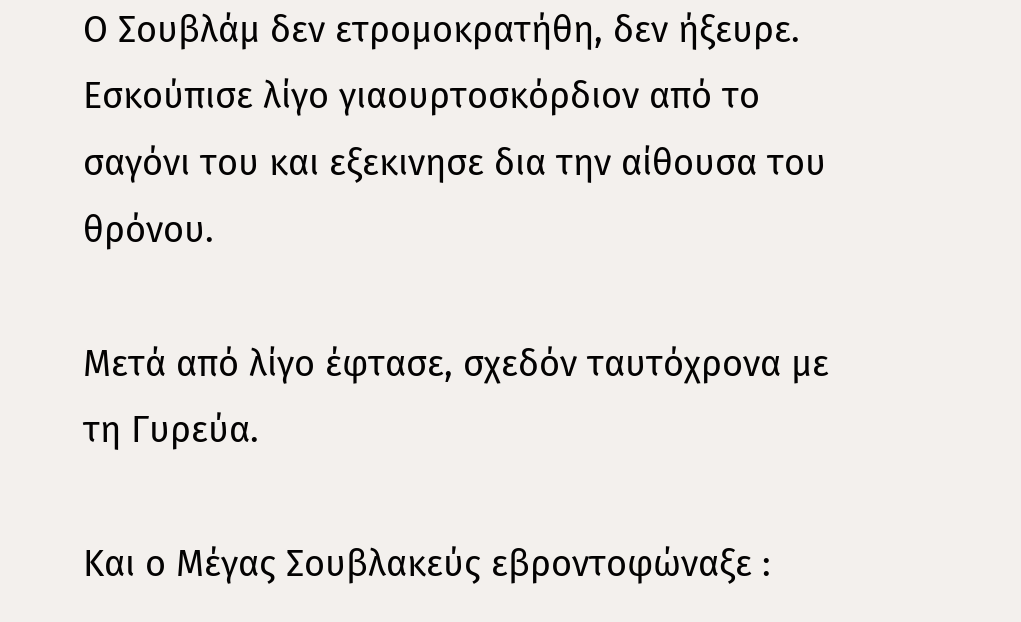Ο Σουβλάμ δεν ετρομοκρατήθη, δεν ήξευρε. Εσκούπισε λίγο γιαουρτοσκόρδιον από το σαγόνι του και εξεκινησε δια την αίθουσα του θρόνου.

Μετά από λίγο έφτασε, σχεδόν ταυτόχρονα με τη Γυρεύα.

Και ο Μέγας Σουβλακεύς εβροντοφώναξε :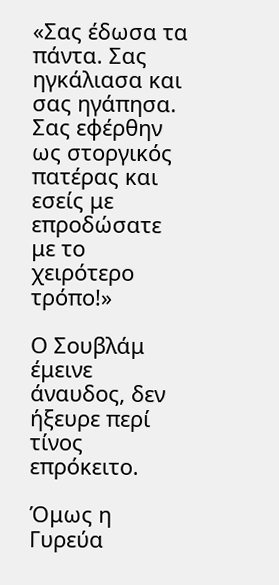«Σας έδωσα τα πάντα. Σας ηγκάλιασα και σας ηγάπησα. Σας εφέρθην ως στοργικός πατέρας και εσείς με επροδώσατε με το χειρότερο τρόπο!»

Ο Σουβλάμ έμεινε άναυδος, δεν ήξευρε περί τίνος επρόκειτο.

Όμως η Γυρεύα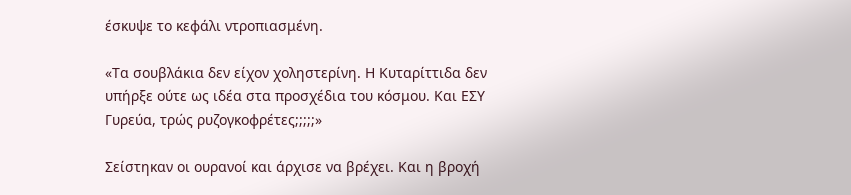έσκυψε το κεφάλι ντροπιασμένη.

«Τα σουβλάκια δεν είχον χοληστερίνη. Η Κυταρίττιδα δεν υπήρξε ούτε ως ιδέα στα προσχέδια του κόσμου. Και ΕΣΥ Γυρεύα, τρώς ρυζογκοφρέτες;;;;;»

Σείστηκαν οι ουρανοί και άρχισε να βρέχει. Και η βροχή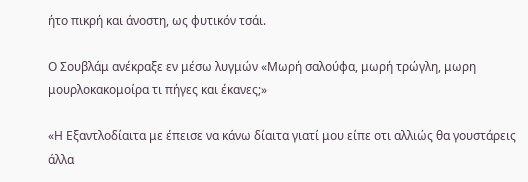ήτο πικρή και άνοστη, ως φυτικόν τσάι.

Ο Σουβλάμ ανέκραξε εν μέσω λυγμών «Μωρή σαλούφα, μωρή τρώγλη, μωρη μουρλοκακομοίρα τι πήγες και έκανες;»

«Η Εξαντλοδίαιτα με έπεισε να κάνω δίαιτα γιατί μου είπε οτι αλλιώς θα γουστάρεις άλλα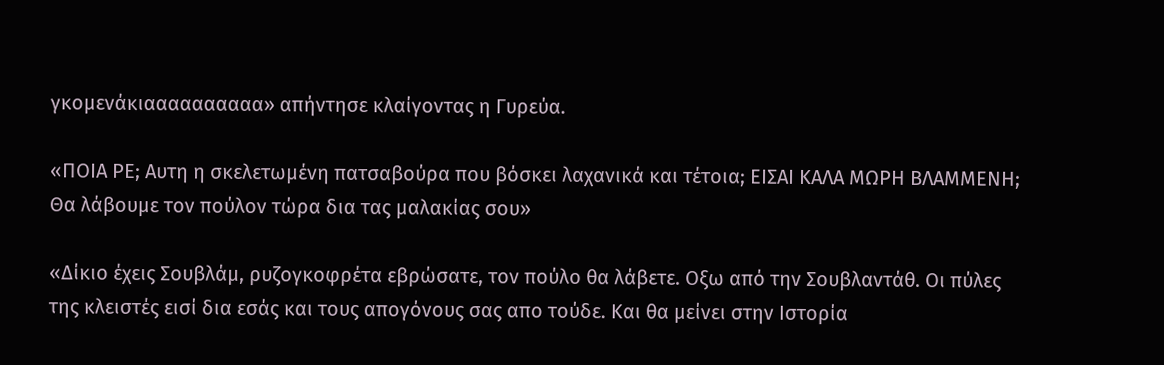γκομενάκιαααααααααα» απήντησε κλαίγοντας η Γυρεύα.

«ΠΟΙΑ ΡΕ; Αυτη η σκελετωμένη πατσαβούρα που βόσκει λαχανικά και τέτοια; ΕΙΣΑΙ ΚΑΛΑ ΜΩΡΗ ΒΛΑΜΜΕΝΗ; Θα λάβουμε τον πούλον τώρα δια τας μαλακίας σου»

«Δίκιο έχεις Σουβλάμ, ρυζογκοφρέτα εβρώσατε, τον πούλο θα λάβετε. Οξω από την Σουβλαντάθ. Οι πύλες της κλειστές εισί δια εσάς και τους απογόνους σας απο τούδε. Και θα μείνει στην Ιστορία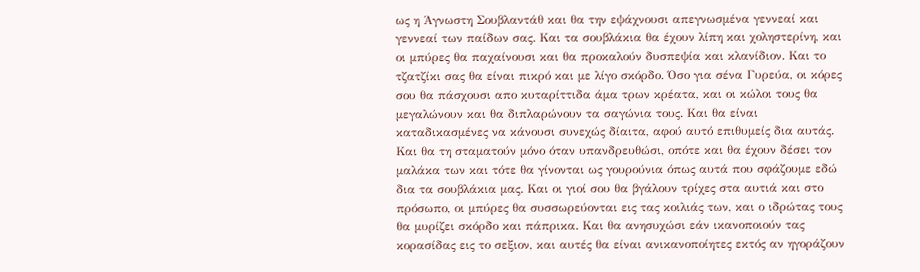ως η Άγνωστη Σουβλαντάθ και θα την εψάχνουσι απεγνωσμένα γεννεαί και γεννεαί των παίδων σας. Και τα σουβλάκια θα έχουν λίπη και χοληστερίνη, και οι μπύρες θα παχαίνουσι και θα προκαλούν δυσπεψία και κλανίδιον. Και το τζατζίκι σας θα είναι πικρό και με λίγο σκόρδο. Όσο για σένα Γυρεύα, οι κόρες σου θα πάσχουσι απο κυταρίττιδα άμα τρων κρέατα, και οι κώλοι τους θα μεγαλώνουν και θα διπλαρώνουν τα σαγώνια τους. Και θα είναι καταδικασμένες να κάνουσι συνεχώς δίαιτα, αφού αυτό επιθυμείς δια αυτάς. Και θα τη σταματούν μόνο όταν υπανδρευθώσι, οπότε και θα έχουν δέσει τον μαλάκα των και τότε θα γίνονται ως γουρούνια όπως αυτά που σφάζουμε εδώ δια τα σουβλάκια μας. Και οι γιοί σου θα βγάλουν τρίχες στα αυτιά και στο πρόσωπο, οι μπύρες θα συσσωρεύονται εις τας κοιλιάς των, και ο ιδρώτας τους θα μυρίζει σκόρδο και πάπρικα. Και θα ανησυχώσι εάν ικανοποιούν τας κορασίδας εις το σεξιον, και αυτές θα είναι ανικανοποίητες εκτός αν ηγοράζουν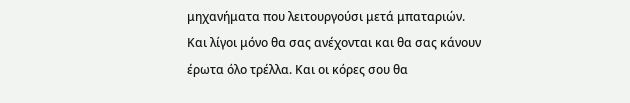μηχανήματα που λειτουργούσι μετά μπαταριών. Και λίγοι μόνο θα σας ανέχονται και θα σας κάνουν έρωτα όλο τρέλλα. Και οι κόρες σου θα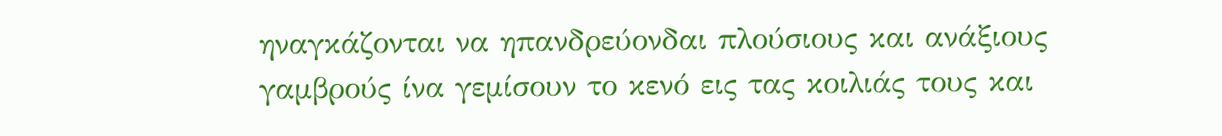ηναγκάζονται να ηπανδρεύονδαι πλούσιους και ανάξιους γαμβρούς ίνα γεμίσουν το κενό εις τας κοιλιάς τους και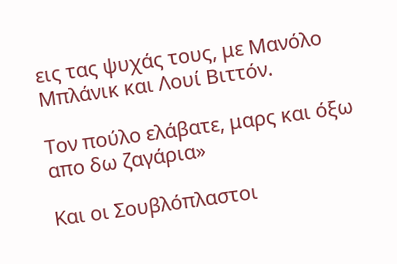εις τας ψυχάς τους, με Μανόλο Μπλάνικ και Λουί Βιττόν.

Τον πούλο ελάβατε, μαρς και όξω απο δω ζαγάρια»

Και οι Σουβλόπλαστοι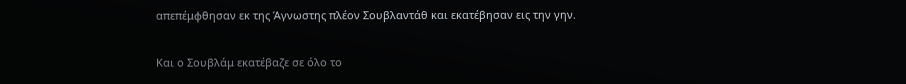απεπέμφθησαν εκ της Άγνωστης πλέον Σουβλαντάθ και εκατέβησαν εις την γην.

Και ο Σουβλάμ εκατέβαζε σε όλο το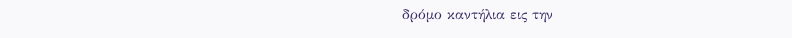δρόμο καντήλια εις την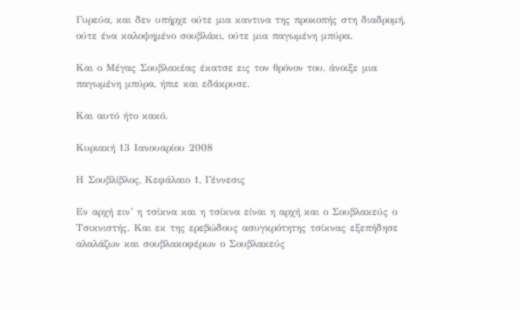Γυρεύα, και δεν υπήρχε ούτε μια καντινα της προκοπής στη διαδρομή, ούτε ένα καλοψημένο σουβλάκι, ούτε μια παγωμένη μπύρα.

Και ο Μέγας Σουβλακέας έκατσε εις τον θρόνον του, άνοιξε μια παγωμένη μπύρα, ήπιε και εδάκρυσε.

Και αυτό ήτο κακό.

Κυριακή 13 Ιανουαρίου 2008

Η Σουβλίβλος, Κεφάλαιο 1, Γέννεσις

Εν αρχή ειν’ η τσίκνα και η τσίκνα είναι η αρχή και ο Σουβλακεύς ο Τσικνιστής. Και εκ της ερεβώδους ασυγκρότητης τσίκνας εξεπήδησε αλαλάζων και σουβλακοφέρων ο Σουβλακεύς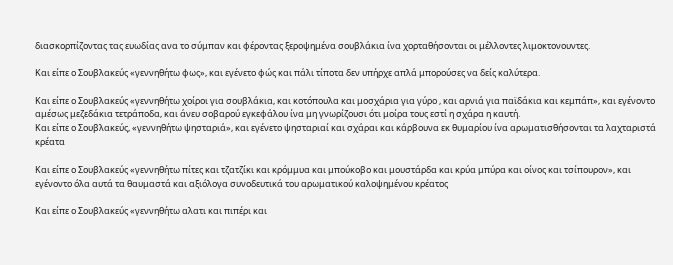διασκορπίζοντας τας ευωδίας ανα το σύμπαν και φέροντας ξεροψημένα σουβλάκια ίνα χορταθήσονται οι μέλλοντες λιμοκτονουντες.

Και είπε ο Σουβλακεύς «γεννηθήτω φως», και εγένετο φώς και πάλι τίποτα δεν υπήρχε απλά μπορούσες να δείς καλύτερα.

Και είπε ο Σουβλακεύς «γεννηθήτω χοίροι για σουβλάκια, και κοτόπουλα και μοσχάρια για γύρο , και αρνιά για παϊδάκια και κεμπάπ», και εγένοντο αμέσως μεζεδάκια τετράποδα, και άνευ σοβαρού εγκεφάλου ίνα μη γνωρίζουσι ότι μοίρα τους εστί η σχάρα η καυτή.
Και είπε ο Σουβλακεύς, «γεννηθήτω ψησταριά», και εγένετο ψησταριαί και σχάραι και κάρβουνα εκ θυμαρίου ίνα αρωματισθήσονται τα λαχταριστά κρέατα

Και είπε ο Σουβλακεύς «γεννηθήτω πίτες και τζατζίκι και κρόμμυα και μπούκοβο και μουστάρδα και κρύα μπύρα και οίνος και τσίπουρον», και εγένοντο όλα αυτά τα θαυμαστά και αξιόλογα συνοδευτικά του αρωματικού καλοψημένου κρέατος

Και είπε ο Σουβλακεύς «γεννηθήτω αλατι και πιπέρι και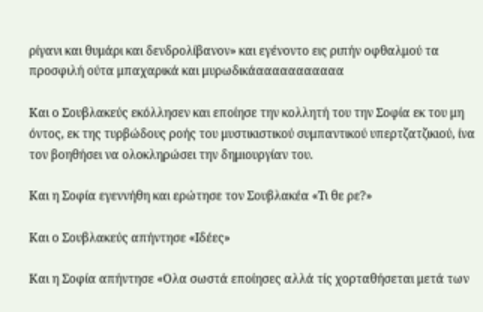ρίγανι και θυμάρι και δενδρολίβανον» και εγένοντο εις ριπήν οφθαλμού τα προσφιλή ούτα μπαχαρικά και μυρωδικάααααααααααα

Και ο Σουβλακεύς εκόλλησεν και εποίησε την κολλητή του την Σοφία εκ του μη όντος, εκ της τυρβώδους ροής του μυστικιστικού συμπαντικού υπερτζατζικιού, ίνα τον βοηθήσει να ολοκληρώσει την δημιουργίαν του.

Και η Σοφία εγεννήθη και ερώτησε τον Σουβλακέα «Τι θε ρε?»

Και ο Σουβλακεύς απήντησε «Ιδέες»

Και η Σοφία απήντησε «Ολα σωστά εποίησες αλλά τίς χορταθήσεται μετά των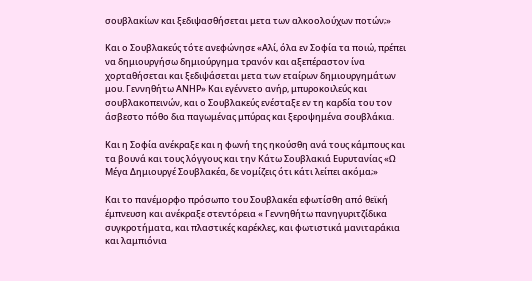σουβλακίων και ξεδιψασθήσεται μετα των αλκοολούχων ποτών;»

Και ο Σουβλακεύς τότε ανεφώνησε «Αλί, όλα εν Σοφία τα ποιώ, πρέπει να δημιουργήσω δημιούργημα τρανόν και αξεπέραστον ίνα χορταθήσεται και ξεδιψάσεται μετα των εταίρων δημιουργημάτων μου. Γεννηθήτω ΑΝΗΡ» Και εγέννετο ανήρ, μπυροκοιλεύς και σουβλακοπεινών, και ο Σουβλακεύς ενέσταξε εν τη καρδία του τον άσβεστο πόθο δια παγωμένας μπύρας και ξεροψημένα σουβλάκια.

Και η Σοφία ανέκραξε και η φωνή της ηκούσθη ανά τους κάμπους και τα βουνά και τους λόγγους και την Κάτω Σουβλακιά Ευρυτανίας «Ω Μέγα Δημιουργέ Σουβλακέα, δε νομίζεις ότι κάτι λείπει ακόμα;»

Και το πανέμορφο πρόσωπο του Σουβλακέα εφωτίσθη από θεϊκή έμπνευση και ανέκραξε στεντόρεια « Γεννηθήτω πανηγυριτζίδικα συγκροτήματα, και πλαστικές καρέκλες, και φωτιστικά μανιταράκια και λαμπιόνια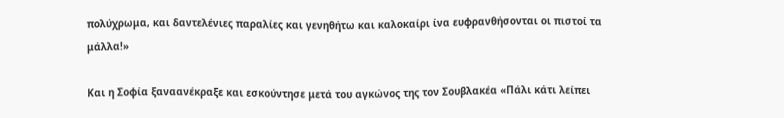πολύχρωμα, και δαντελένιες παραλίες και γενηθήτω και καλοκαίρι ίνα ευφρανθήσονται οι πιστοί τα μάλλα!»

Και η Σοφία ξαναανέκραξε και εσκούντησε μετά του αγκώνος της τον Σουβλακέα «Πάλι κάτι λείπει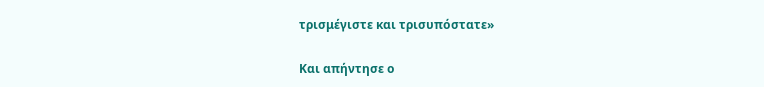τρισμέγιστε και τρισυπόστατε»

Και απήντησε ο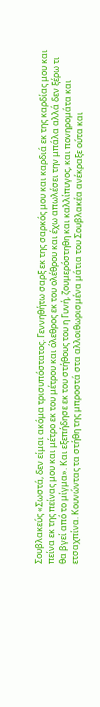Σουβλακεύς «Σωστά, δεν είμαι ακόμα τρισυπόστατος. Γεννηθήτω σαρξ εκ της σαρκός μου και καρδιά εκ της καρδίας μου και πείνα εκ της πείνας μου και μέτρο εκ του μέτρου και όλεθρος εκ του ολέθρου και έχω απωλέσει την μπάλα αλλά δεν ξέρω τι θα βγεί από το μίγμα». Και εξεπήδησε εκ του στήθους του η Γυνή, ζουμερόστηθη και καλλίπυγος, και πονηρομάτα και ετσαχπίνα. Κουνώντας τα στήθη της μπροστά στα αλλοιθωρισμένα μάτια του Σουβλακέα ανέκραξε ούτα και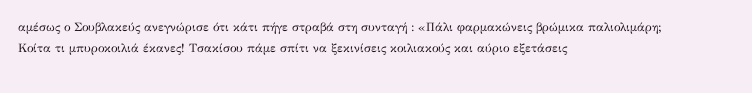αμέσως ο Σουβλακεύς ανεγνώρισε ότι κάτι πήγε στραβά στη συνταγή : «Πάλι φαρμακώνεις βρώμικα παλιολιμάρη; Κοίτα τι μπυροκοιλιά έκανες! Τσακίσου πάμε σπίτι να ξεκινίσεις κοιλιακούς και αύριο εξετάσεις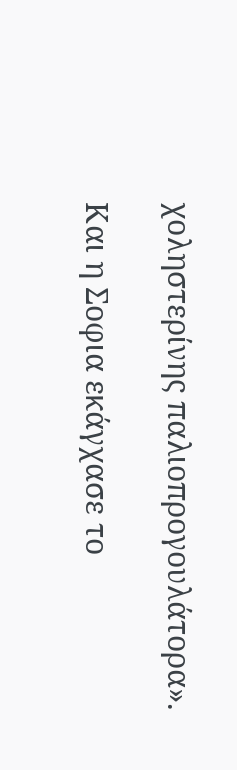χοληστερίνης παλιοπρογουλάτορα».

Και η Σοφια εκάγχασε το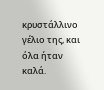κρυστάλλινο γέλιο της, και όλα ήταν καλά.